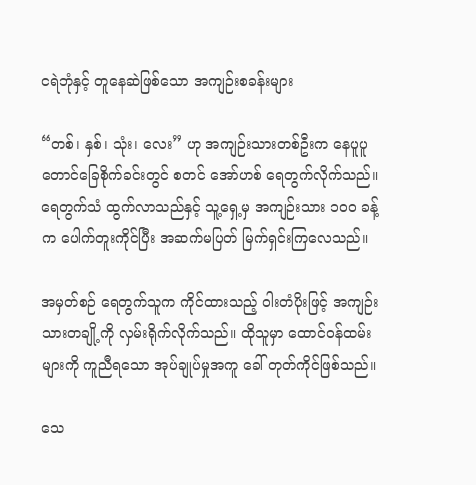ငရဲဘုံနှင့် တူနေဆဲဖြစ်သော အကျဉ်းစခန်းများ

“တစ်၊ နှစ်၊ သုံး၊ လေး” ဟု အကျဉ်းသားတစ်ဦးက နေပူပူ တောင်ခြေစိုက်ခင်းတွင် စတင် အော်ဟစ် ရေတွက်လိုက်သည်။ ရေတွက်သံ ထွက်လာသည်နှင့် သူ့ရှေ့မှ အကျဉ်းသား ၁ဝဝ ခန့်က ပေါက်တူးကိုင်ပြီး အဆက်မပြတ် မြက်ရှင်းကြလေသည်။

အမှတ်စဉ် ရေတွက်သူက ကိုင်ထားသည့် ဝါးတံပိုးဖြင့် အကျဉ်းသားတချို့ကို လှမ်းရိုက်လိုက်သည်။ ထိုသူမှာ ထောင်ဝန်ထမ်းများကို ကူညီရသော အုပ်ချုပ်မှုအကူ ခေါ် တုတ်ကိုင်ဖြစ်သည်။

သေ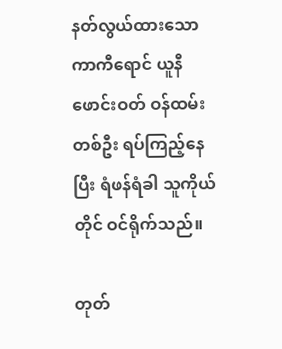နတ်လွယ်ထားသော ကာကီရောင် ယူနီဖောင်းဝတ် ဝန်ထမ်းတစ်ဦး ရပ်ကြည့်နေပြီး ရံဖန်ရံခါ သူကိုယ်တိုင် ဝင်ရိုက်သည်။

တုတ်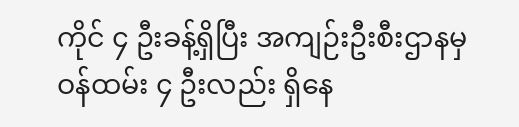ကိုင် ၄ ဦးခန့်ရှိပြီး အကျဉ်းဦးစီးဌာနမှ ဝန်ထမ်း ၄ ဦးလည်း ရှိနေ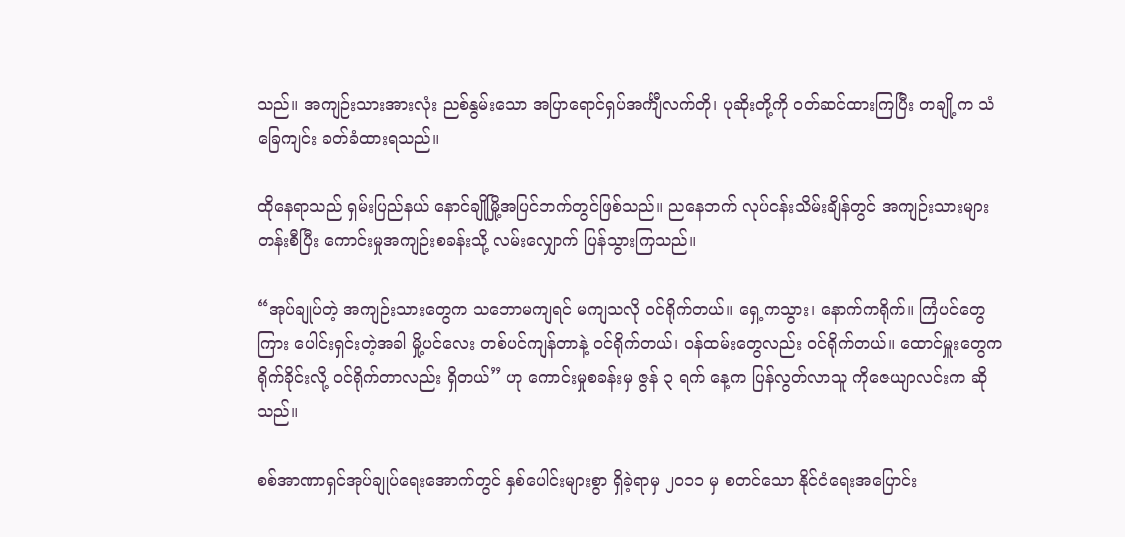သည်။ အကျဉ်းသားအားလုံး ညစ်နွမ်းသော အပြာရောင်ရှပ်အင်္ကျီလက်တို၊ ပုဆိုးတို့ကို ဝတ်ဆင်ထားကြပြီး တချို့က သံခြေကျင်း ခတ်ခံထားရသည်။

ထိုနေရာသည် ရှမ်းပြည်နယ် နောင်ချိုမြို့အပြင်ဘက်တွင်ဖြစ်သည်။ ညနေဘက် လုပ်ငန်းသိမ်းချိန်တွင် အကျဉ်းသားများ တန်းစီပြီး ကောင်းမှုအကျဉ်းစခန်းသို့ လမ်းလျှောက် ပြန်သွားကြသည်။

“အုပ်ချုပ်တဲ့ အကျဉ်းသားတွေက သဘောမကျရင် မကျသလို ဝင်ရိုက်တယ်။ ရှေ့ကသွား၊ နောက်ကရိုက်။ ကြံပင်တွေကြား ပေါင်းရှင်းတဲ့အခါ မှို့ပင်လေး တစ်ပင်ကျန်တာနဲ့ ဝင်ရိုက်တယ်၊ ဝန်ထမ်းတွေလည်း ဝင်ရိုက်တယ်။ ထောင်မှူးတွေက ရိုက်ခိုင်းလို့ ဝင်ရိုက်တာလည်း ရှိတယ်” ဟု ကောင်းမှုစခန်းမှ ဇွန် ၃ ရက် နေ့က ပြန်လွတ်လာသူ ကိုဇေယျာလင်းက ဆိုသည်။

စစ်အာဏာရှင်အုပ်ချုပ်ရေးအောက်တွင် နှစ်ပေါင်းများစွာ ရှိခဲ့ရာမှ ၂ဝ၁၁ မှ စတင်သော နိုင်ငံရေးအပြောင်း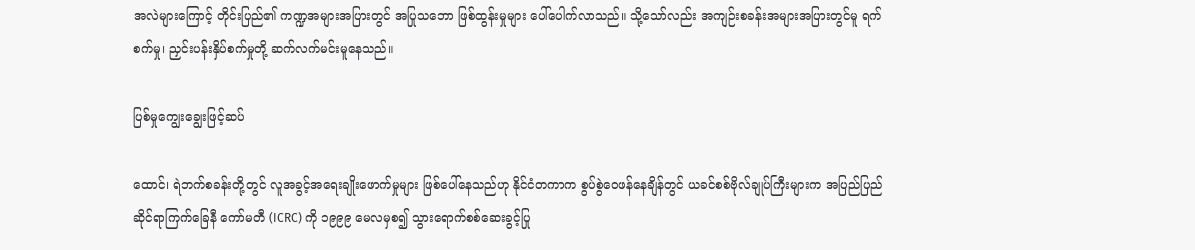အလဲများကြောင့် တိုင်းပြည်၏ ကဏ္ဍအများအပြားတွင် အပြုသဘော ဖြစ်ထွန်းမှုများ ပေါ်ပေါက်လာသည်။ သို့သော်လည်း အကျဉ်းစခန်းအများအပြားတွင်မူ ရက်စက်မှု၊ ညှင်းပန်းနှိပ်စက်မှုတို့ ဆက်လက်မင်းမူနေသည်။

ပြစ်မှုကျွေးချွေးဖြင့်ဆပ်

ထောင်၊ ရဲဘက်စခန်းတို့တွင် လူအခွင့်အရေးချိုးဖောက်မှုများ ဖြစ်ပေါ်နေသည်ဟု နိုင်ငံတကာက စွပ်စွဲဝေဖန်နေချိန်တွင် ယခင်စစ်ဗိုလ်ချုပ်ကြီးများက အပြည်ပြည်ဆိုင်ရာကြက်ခြေနီ ကော်မတီ (ICRC) ကို ၁၉၉၉ မေလမှစ၍ သွားရောက်စစ်ဆေးခွင့်ပြု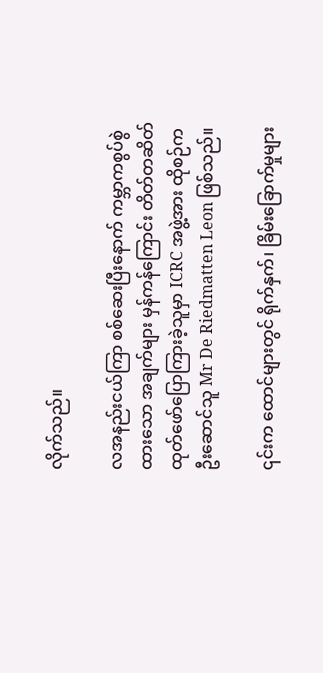လိုက်သည်။

လအနည်းငယ်ကြာ စစ်ဆေးပြီးနောက် ကမ္ဘာကစွပ်စွဲထားသော အချက်များ မှန်ကန်ကြောင်း တိတ်တဆိတ် ထုတ်ဖော်ပြောကြားခဲ့သူမှာ ICRC အဖွဲ့အား ထိုစဉ်က ဦးဆောင်သူ Mr De Riedmatten Leon ဖြစ်သည်။

၎င်းက ထောင်များတွင် ရိုက်နှက်၊ ခြိမ်းခြောက်မှုများ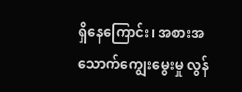ရှိနေကြောင်း၊ အစားအသောက်ကျွေးမွေးမှု လွန်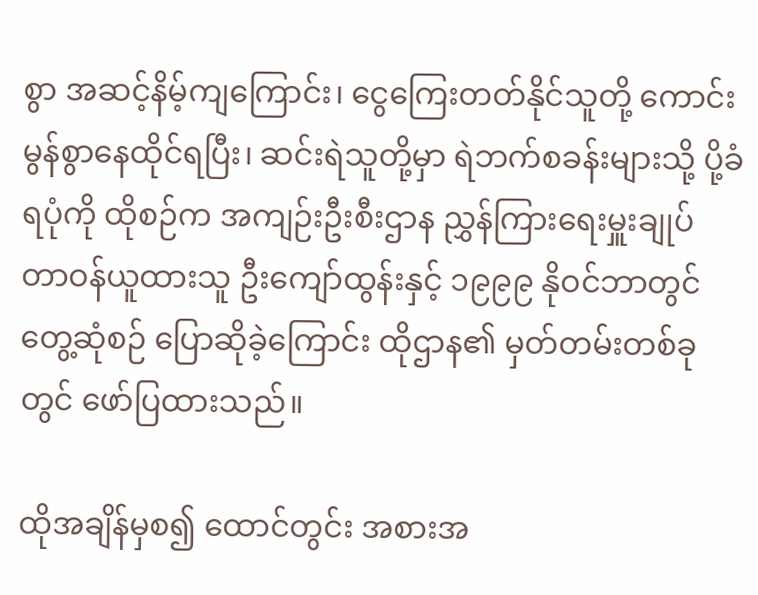စွာ အဆင့်နိမ့်ကျကြောင်း၊ ငွေကြေးတတ်နိုင်သူတို့ ကောင်းမွန်စွာနေထိုင်ရပြီး၊ ဆင်းရဲသူတို့မှာ ရဲဘက်စခန်းများသို့ ပို့ခံရပုံကို ထိုစဉ်က အကျဉ်းဦးစီးဌာန ညွှန်ကြားရေးမှူးချုပ် တာဝန်ယူထားသူ ဦးကျော်ထွန်းနှင့် ၁၉၉၉ နိုဝင်ဘာတွင် တွေ့ဆုံစဉ် ပြောဆိုခဲ့ကြောင်း ထိုဌာန၏ မှတ်တမ်းတစ်ခုတွင် ဖော်ပြထားသည်။

ထိုအချိန်မှစ၍ ထောင်တွင်း အစားအ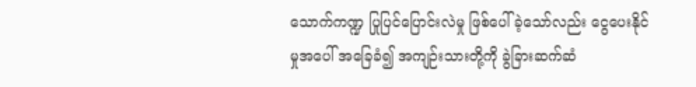သောက်ကဏ္ဍ ပြုပြင်ပြောင်းလဲမှု ဖြစ်ပေါ်ခဲ့သော်လည်း ငွေပေးနိုင်မှုအပေါ် အခြေခံ၍ အကျဉ်းသားတို့ကို ခွဲခြားဆက်ဆံ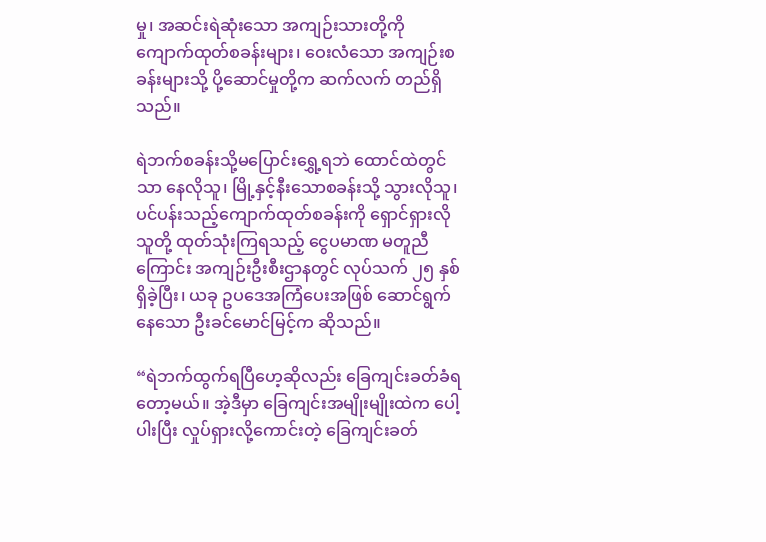မှု၊ အဆင်းရဲဆုံးသော အကျဉ်းသားတို့ကို ကျောက်ထုတ်စခန်းများ၊ ဝေးလံသော အကျဉ်းစခန်းများသို့ ပို့ဆောင်မှုတို့က ဆက်လက် တည်ရှိသည်။

ရဲဘက်စခန်းသို့မပြောင်းရွှေ့ရဘဲ ထောင်ထဲတွင်သာ နေလိုသူ၊ မြို့နှင့်နီးသောစခန်းသို့ သွားလိုသူ၊ ပင်ပန်းသည့်ကျောက်ထုတ်စခန်းကို ရှောင်ရှားလိုသူတို့ ထုတ်သုံးကြရသည့် ငွေပမာဏ မတူညီကြောင်း အကျဉ်းဦးစီးဌာနတွင် လုပ်သက် ၂၅ နှစ် ရှိခဲ့ပြီး၊ ယခု ဥပဒေအကြံပေးအဖြစ် ဆောင်ရွက်နေသော ဦးခင်မောင်မြင့်က ဆိုသည်။

“ရဲဘက်ထွက်ရပြီဟေ့ဆိုလည်း ခြေကျင်းခတ်ခံရတော့မယ်။ အဲ့ဒီမှာ ခြေကျင်းအမျိုးမျိုးထဲက ပေါ့ပါးပြီး လှုပ်ရှားလို့ကောင်းတဲ့ ခြေကျင်းခတ်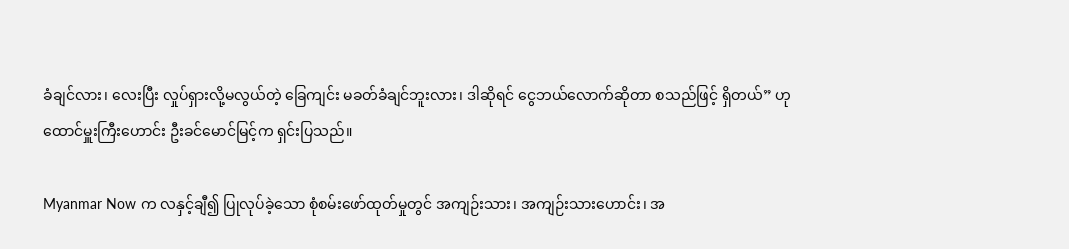ခံချင်လား၊ လေးပြီး လှုပ်ရှားလို့မလွယ်တဲ့ ခြေကျင်း မခတ်ခံချင်ဘူးလား၊ ဒါဆိုရင် ငွေဘယ်လောက်ဆိုတာ စသည်ဖြင့် ရှိတယ်” ဟု ထောင်မှူးကြီးဟောင်း ဦးခင်မောင်မြင့်က ရှင်းပြသည်။

Myanmar Now က လနှင့်ချီ၍ ပြုလုပ်ခဲ့သော စုံစမ်းဖော်ထုတ်မှုတွင် အကျဉ်းသား၊ အကျဉ်းသားဟောင်း၊ အ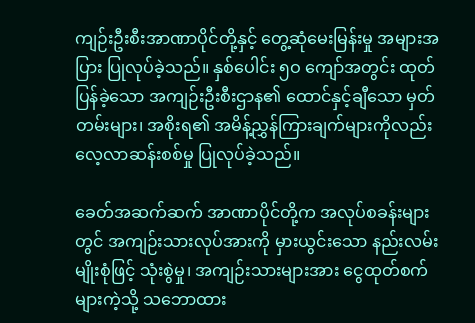ကျဉ်းဦးစီးအာဏာပိုင်တို့နှင့် တွေ့ဆုံမေးမြန်းမှု အများအပြား ပြုလုပ်ခဲ့သည်။ နှစ်ပေါင်း ၅ဝ ကျော်အတွင်း ထုတ်ပြန်ခဲ့သော အကျဉ်းဦးစီးဌာန၏ ထောင်နှင့်ချီသော မှတ်တမ်းများ၊ အစိုးရ၏ အမိန့်ညွှန်ကြားချက်များကိုလည်း လေ့လာဆန်းစစ်မှု ပြုလုပ်ခဲ့သည်။

ခေတ်အဆက်ဆက် အာဏာပိုင်တို့က အလုပ်စခန်းများတွင် အကျဉ်းသားလုပ်အားကို မှားယွင်းသော နည်းလမ်းမျိုးစုံဖြင့် သုံးစွဲမှု၊ အကျဉ်းသားများအား ငွေထုတ်စက်များကဲ့သို့ သဘောထား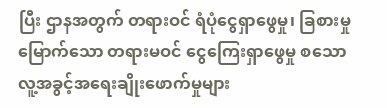ပြီး ဌာနအတွက် တရားဝင် ရံပုံငွေရှာဖွေမှု၊ ခြစားမှုမြောက်သော တရားမဝင် ငွေကြေးရှာဖွေမှု စသော လူ့အခွင့်အရေးချိုးဖောက်မှုများ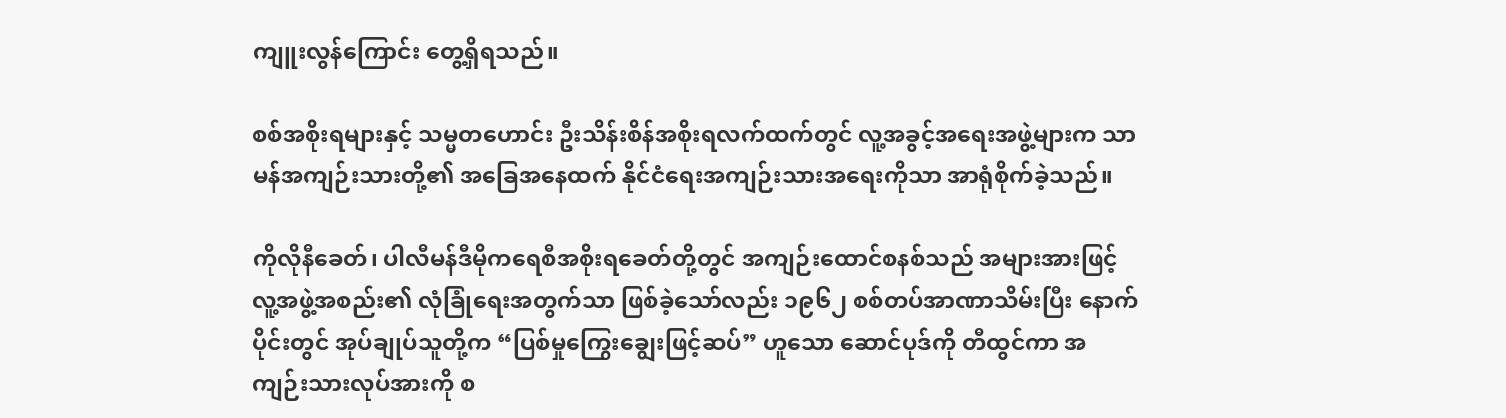ကျူးလွန်ကြောင်း တွေ့ရှိရသည်။

စစ်အစိုးရများနှင့် သမ္မတဟောင်း ဦးသိန်းစိန်အစိုးရလက်ထက်တွင် လူ့အခွင့်အရေးအဖွဲ့များက သာမန်အကျဉ်းသားတို့၏ အခြေအနေထက် နိုင်ငံရေးအကျဉ်းသားအရေးကိုသာ အာရုံစိုက်ခဲ့သည်။

ကိုလိုနီခေတ်၊ ပါလီမန်ဒီမိုကရေစီအစိုးရခေတ်တို့တွင် အကျဉ်းထောင်စနစ်သည် အများအားဖြင့် လူ့အဖွဲ့အစည်း၏ လုံခြုံရေးအတွက်သာ ဖြစ်ခဲ့သော်လည်း ၁၉၆၂ စစ်တပ်အာဏာသိမ်းပြီး နောက်ပိုင်းတွင် အုပ်ချုပ်သူတို့က “ပြစ်မှုကြွေးချွေးဖြင့်ဆပ်” ဟူသော ဆောင်ပုဒ်ကို တီထွင်ကာ အကျဉ်းသားလုပ်အားကို စ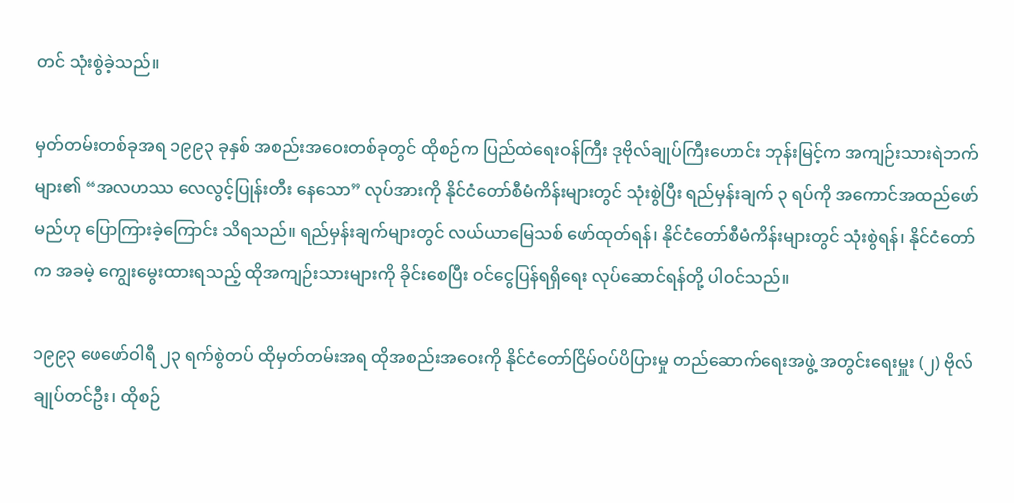တင် သုံးစွဲခဲ့သည်။

မှတ်တမ်းတစ်ခုအရ ၁၉၉၃ ခုနှစ် အစည်းအဝေးတစ်ခုတွင် ထိုစဉ်က ပြည်ထဲရေးဝန်ကြီး ဒုဗိုလ်ချုပ်ကြီးဟောင်း ဘုန်းမြင့်က အကျဉ်းသားရဲဘက်များ၏ “အလဟဿ လေလွင့်ပြုန်းတီး နေသော” လုပ်အားကို နိုင်ငံတော်စီမံကိန်းများတွင် သုံးစွဲပြီး ရည်မှန်းချက် ၃ ရပ်ကို အကောင်အထည်ဖော်မည်ဟု ပြောကြားခဲ့ကြောင်း သိရသည်။ ရည်မှန်းချက်များတွင် လယ်ယာမြေသစ် ဖော်ထုတ်ရန်၊ နိုင်ငံတော်စီမံကိန်းများတွင် သုံးစွဲရန်၊ နိုင်ငံတော်က အခမဲ့ ကျွေးမွေးထားရသည့် ထိုအကျဉ်းသားများကို ခိုင်းစေပြီး ဝင်ငွေပြန်ရရှိရေး လုပ်ဆောင်ရန်တို့ ပါဝင်သည်။

၁၉၉၃ ဖေဖော်ဝါရီ ၂၃ ရက်စွဲတပ် ထိုမှတ်တမ်းအရ ထိုအစည်းအဝေးကို နိုင်ငံတော်ငြိမ်ဝပ်ပိပြားမှု တည်ဆောက်ရေးအဖွဲ့ အတွင်းရေးမှူး (၂) ဗိုလ်ချုပ်တင်ဦး၊ ထိုစဉ်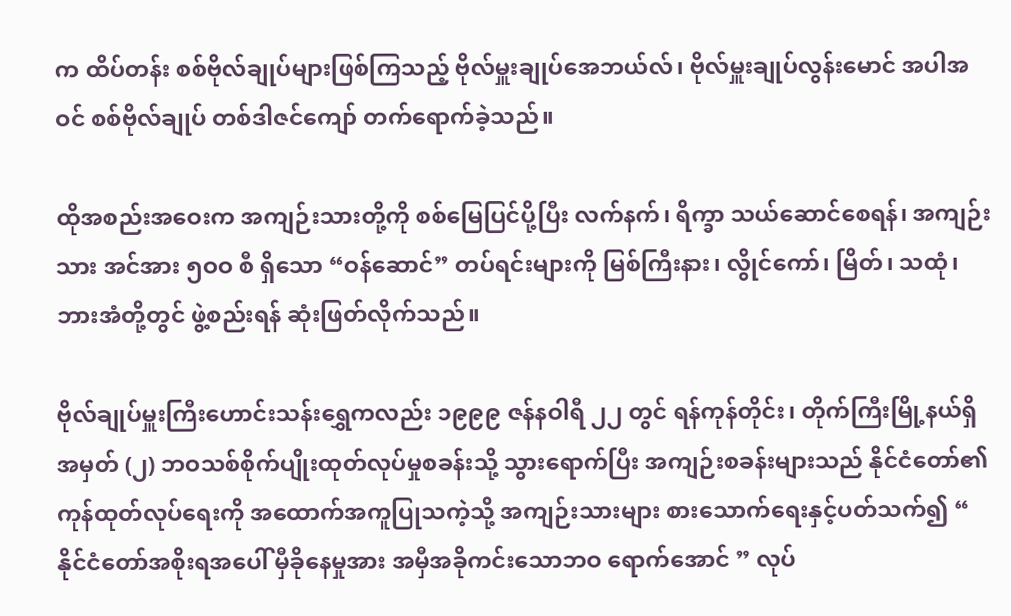က ထိပ်တန်း စစ်ဗိုလ်ချုပ်များဖြစ်ကြသည့် ဗိုလ်မှူးချုပ်အေဘယ်လ်၊ ဗိုလ်မှူးချုပ်လွန်းမောင် အပါအဝင် စစ်ဗိုလ်ချုပ် တစ်ဒါဇင်ကျော် တက်ရောက်ခဲ့သည်။

ထိုအစည်းအဝေးက အကျဉ်းသားတို့ကို စစ်မြေပြင်ပို့ပြီး လက်နက်၊ ရိက္ခာ သယ်ဆောင်စေရန်၊ အကျဉ်းသား အင်အား ၅ဝဝ စီ ရှိသော “ဝန်ဆောင်” တပ်ရင်းများကို မြစ်ကြီးနား၊ လွိုင်ကော်၊ မြိတ်၊ သထုံ၊ ဘားအံတို့တွင် ဖွဲ့စည်းရန် ဆုံးဖြတ်လိုက်သည်။

ဗိုလ်ချုပ်မှူးကြီးဟောင်းသန်းရွှေကလည်း ၁၉၉၉ ဇန်နဝါရီ ၂၂ တွင် ရန်ကုန်တိုင်း၊ တိုက်ကြီးမြို့နယ်ရှိ အမှတ် (၂) ဘဝသစ်စိုက်ပျိုးထုတ်လုပ်မှုစခန်းသို့ သွားရောက်ပြီး အကျဉ်းစခန်းများသည် နိုင်ငံတော်၏ ကုန်ထုတ်လုပ်ရေးကို အထောက်အကူပြုသကဲ့သို့ အကျဉ်းသားများ စားသောက်ရေးနှင့်ပတ်သက်၍ “ နိုင်ငံတော်အစိုးရအပေါ် မှီခိုနေမှုအား အမှီအခိုကင်းသောဘဝ ရောက်အောင် ” လုပ်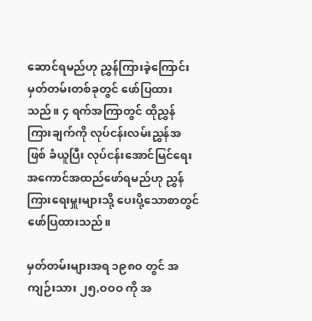ဆောင်ရမည်ဟု ညွှန်ကြားခဲ့ကြောင်း မှတ်တမ်းတစ်ခုတွင် ဖော်ပြထားသည်။ ၄ ရက်အကြာတွင် ထိုညွှန်ကြားချက်ကို လုပ်ငန်းလမ်းညွှန်အဖြစ် ခံယူပြီး လုပ်ငန်းအောင်မြင်ရေး အကောင်အထည်ဖော်ရမည်ဟု ညွှန်ကြားရေးမှူးများသို့ ပေးပို့သောစာတွင် ဖော်ပြထားသည်။

မှတ်တမ်းများအရ ၁၉၈ဝ တွင် အကျဉ်းသား ၂၅,ဝဝဝ ကို အ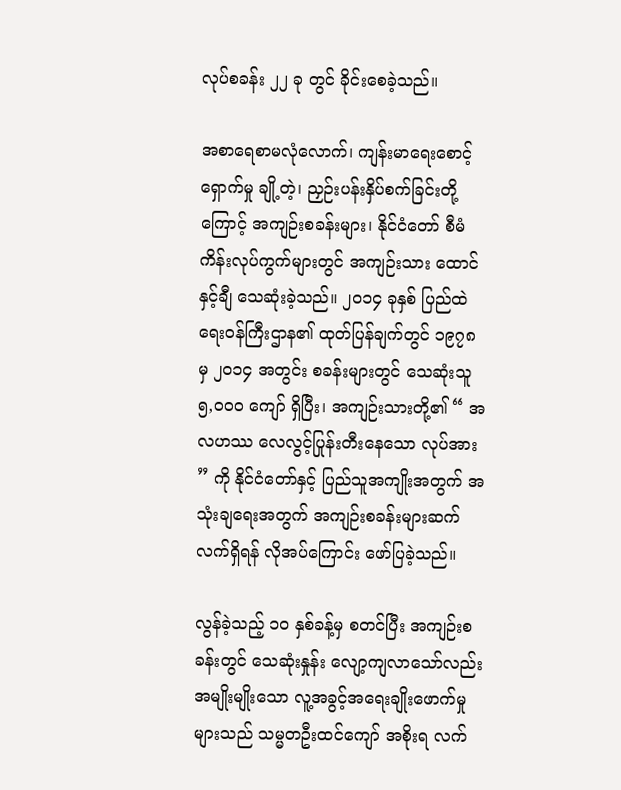လုပ်စခန်း ၂၂ ခု တွင် ခိုင်းစေခဲ့သည်။

အစာရေစာမလုံလောက်၊ ကျန်းမာရေးစောင့်ရှောက်မှု ချို့တဲ့၊ ညှဉ်းပန်းနှိပ်စက်ခြင်းတို့ကြောင့် အကျဉ်းစခန်းများ၊ နိုင်ငံတော် စီမံကိန်းလုပ်ကွက်များတွင် အကျဉ်းသား ထောင်နှင့်ချီ သေဆုံးခဲ့သည်။ ၂ဝ၁၄ ခုနှစ် ပြည်ထဲရေးဝန်ကြီးဌာန၏ ထုတ်ပြန်ချက်တွင် ၁၉၇၈ မှ ၂ဝ၁၄ အတွင်း စခန်းများတွင် သေဆုံးသူ ၅,ဝဝဝ ကျော် ရှိပြီး၊ အကျဉ်းသားတို့၏ “ အလဟဿ လေလွင့်ပြုန်းတီးနေသော လုပ်အား ” ကို နိုင်ငံတော်နှင့် ပြည်သူအကျိုးအတွက် အသုံးချရေးအတွက် အကျဉ်းစခန်းများဆက်လက်ရှိရန် လိုအပ်ကြောင်း ဖော်ပြခဲ့သည်။

လွန်ခဲ့သည့် ၁ဝ နှစ်ခန့်မှ စတင်ပြီး အကျဉ်းစခန်းတွင် သေဆုံးနှုန်း လျော့ကျလာသော်လည်း အမျိုးမျိုးသော လူ့အခွင့်အရေးချိုးဖောက်မှုများသည် သမ္မတဦးထင်ကျော် အစိုးရ လက်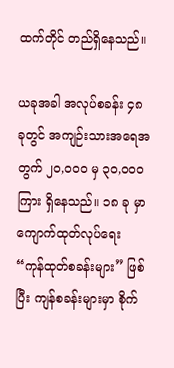ထက်တိုင် တည်ရှိနေသည်။

ယခုအခါ အလုပ်စခန်း ၄၈ ခုတွင် အကျဉ်းသားအရေအတွက် ၂ဝ,ဝဝဝ မှ ၃ဝ,ဝဝဝ ကြား ရှိနေသည်။ ၁၈ ခု မှာ ကျောက်ထုတ်လုပ်ရေး “ကုန်ထုတ်စခန်းများ” ဖြစ်ပြီး ကျန်စခန်းများမှာ စိုက်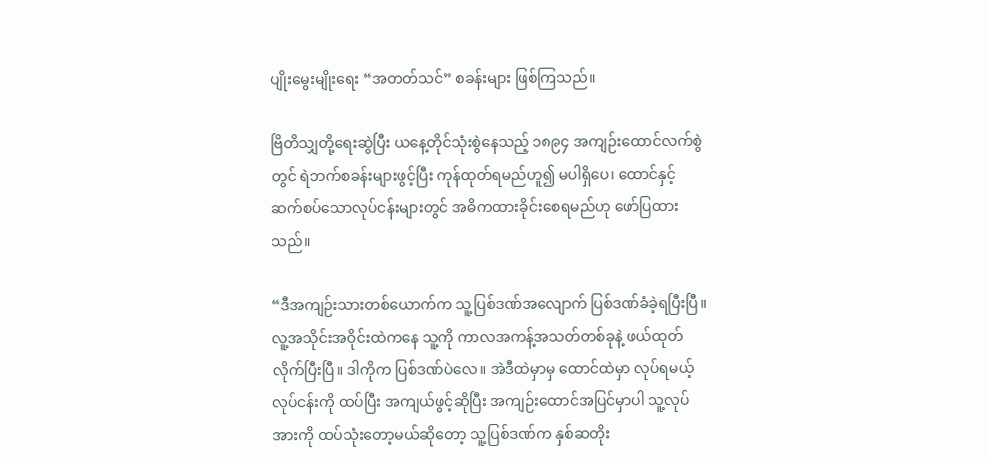ပျိုးမွေးမျိုးရေး “အတတ်သင်” စခန်းများ ဖြစ်ကြသည်။

ဗြိတိသျှတို့ရေးဆွဲပြီး ယနေ့တိုင်သုံးစွဲနေသည့် ၁၈၉၄ အကျဉ်းထောင်လက်စွဲတွင် ရဲဘက်စခန်းများဖွင့်ပြီး ကုန်ထုတ်ရမည်ဟူ၍ မပါရှိပေ၊ ထောင်နှင့် ဆက်စပ်သောလုပ်ငန်းများတွင် အဓိကထားခိုင်းစေရမည်ဟု ဖော်ပြထားသည်။

“ဒီအကျဉ်းသားတစ်ယောက်က သူ့ပြစ်ဒဏ်အလျောက် ပြစ်ဒဏ်ခံခဲ့ရပြီးပြီ။ လူ့အသိုင်းအဝိုင်းထဲကနေ သူ့ကို ကာလအကန့်အသတ်တစ်ခုနဲ့ ဖယ်ထုတ်လိုက်ပြီးပြီ။ ဒါကိုက ပြစ်ဒဏ်ပဲလေ။ အဲဒီထဲမှာမှ ထောင်ထဲမှာ လုပ်ရမယ့် လုပ်ငန်းကို ထပ်ပြီး အကျယ်ဖွင့်ဆိုပြီး အကျဉ်းထောင်အပြင်မှာပါ သူ့လုပ်အားကို ထပ်သုံးတော့မယ်ဆိုတော့ သူ့ပြစ်ဒဏ်က နှစ်ဆတိုး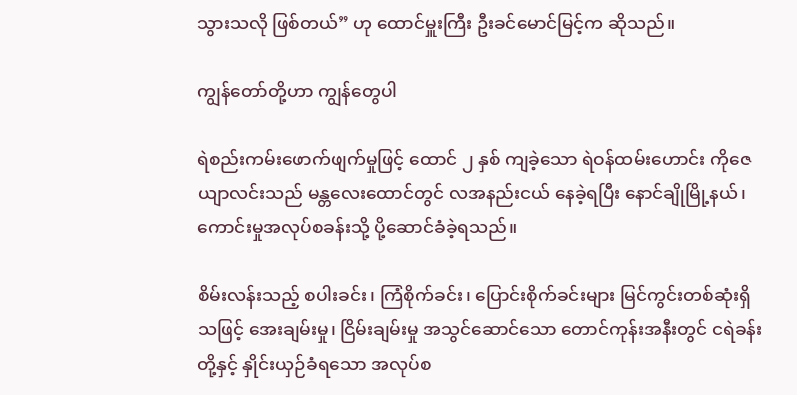သွားသလို ဖြစ်တယ်” ဟု ထောင်မှူးကြီး ဦးခင်မောင်မြင့်က ဆိုသည်။

ကျွန်တော်တို့ဟာ ကျွန်တွေပါ

ရဲစည်းကမ်းဖောက်ဖျက်မှုဖြင့် ထောင် ၂ နှစ် ကျခဲ့သော ရဲဝန်ထမ်းဟောင်း ကိုဇေယျာလင်းသည် မန္တလေးထောင်တွင် လအနည်းငယ် နေခဲ့ရပြီး နောင်ချိုမြို့နယ်၊ ကောင်းမှုအလုပ်စခန်းသို့ ပို့ဆောင်ခံခဲ့ရသည်။

စိမ်းလန်းသည့် စပါးခင်း၊ ကြံစိုက်ခင်း၊ ပြောင်းစိုက်ခင်းများ မြင်ကွင်းတစ်ဆုံးရှိသဖြင့် အေးချမ်းမှု၊ ငြိမ်းချမ်းမှု အသွင်ဆောင်သော တောင်ကုန်းအနီးတွင် ငရဲခန်းတို့နှင့် နှိုင်းယှဉ်ခံရသော အလုပ်စ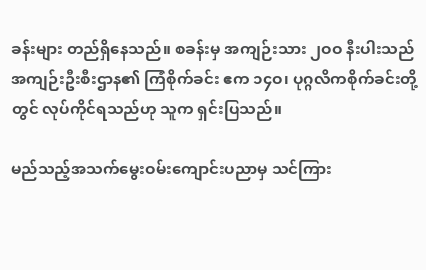ခန်းများ တည်ရှိနေသည်။ စခန်းမှ အကျဉ်းသား ၂ဝဝ နီးပါးသည် အကျဉ်းဦးစီးဌာန၏ ကြံစိုက်ခင်း ဧက ၁၄ဝ၊ ပုဂ္ဂလိကစိုက်ခင်းတို့တွင် လုပ်ကိုင်ရသည်ဟု သူက ရှင်းပြသည်။

မည်သည့်အသက်မွေးဝမ်းကျောင်းပညာမှ သင်ကြား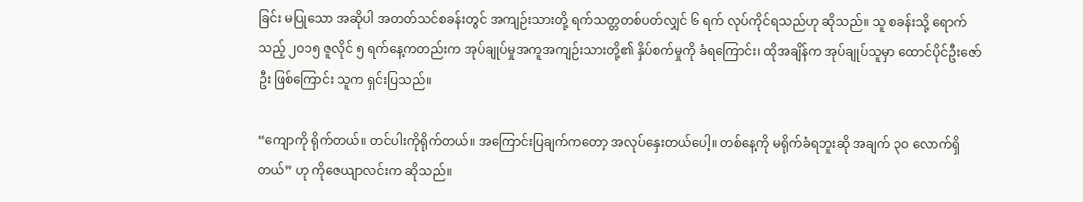ခြင်း မပြုသော အဆိုပါ အတတ်သင်စခန်းတွင် အကျဉ်းသားတို့ ရက်သတ္တတစ်ပတ်လျှင် ၆ ရက် လုပ်ကိုင်ရသည်ဟု ဆိုသည်။ သူ စခန်းသို့ ရောက်သည့် ၂ဝ၁၅ ဇူလိုင် ၅ ရက်နေ့ကတည်းက အုပ်ချုပ်မှုအကူအကျဉ်းသားတို့၏ နှိပ်စက်မှုကို ခံရကြောင်း၊ ထိုအချိန်က အုပ်ချုပ်သူမှာ ထောင်ပိုင်ဦးဇော်ဦး ဖြစ်ကြောင်း သူက ရှင်းပြသည်။

“ကျောကို ရိုက်တယ်။ တင်ပါးကိုရိုက်တယ်။ အကြောင်းပြချက်ကတော့ အလုပ်နှေးတယ်ပေါ့။ တစ်နေ့ကို မရိုက်ခံရဘူးဆို အချက် ၃ဝ လောက်ရှိတယ်” ဟု ကိုဇေယျာလင်းက ဆိုသည်။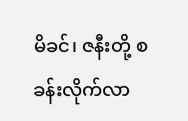မိခင်၊ ဇနီးတို့ စခန်းလိုက်လာ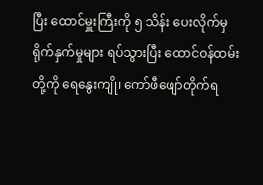ပြီး ထောင်မှူးကြီးကို ၅ သိန်း ပေးလိုက်မှ ရိုက်နှက်မှုများ ရပ်သွားပြီး ထောင်ဝန်ထမ်းတို့ကို ရေနွေးကျို၊ ကော်ဖီဖျော်တိုက်ရ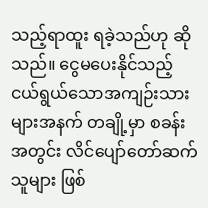သည့်ရာထူး ရခဲ့သည်ဟု ဆိုသည်။ ငွေမပေးနိုင်သည့် ငယ်ရွယ်သောအကျဉ်းသားများအနက် တချို့မှာ စခန်းအတွင်း လိင်ပျော်တော်ဆက်သူများ ဖြစ်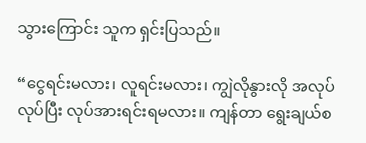သွားကြောင်း သူက ရှင်းပြသည်။

“ငွေရင်းမလား၊ လူရင်းမလား၊ ကျွဲလိုနွားလို အလုပ်လုပ်ပြီး လုပ်အားရင်းရမလား။ ကျန်တာ ရွေးချယ်စ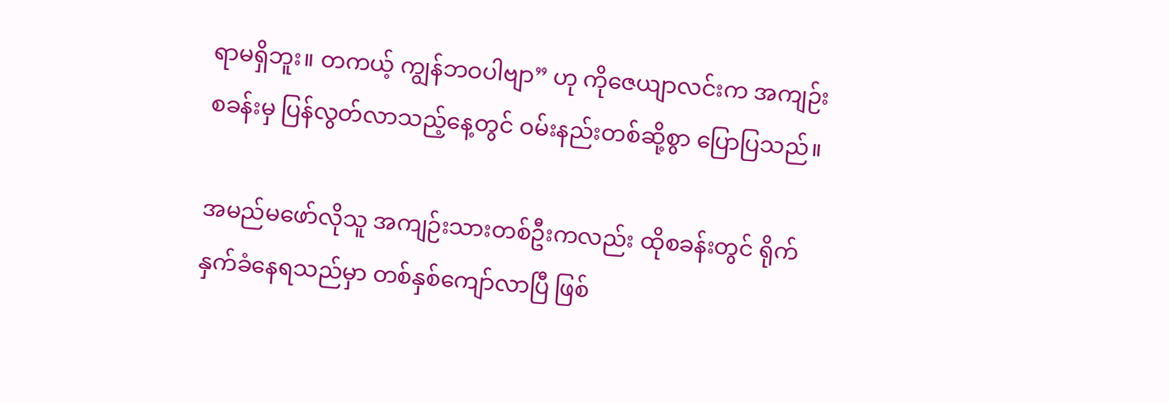ရာမရှိဘူး။ တကယ့် ကျွန်ဘဝပါဗျာ” ဟု ကိုဇေယျာလင်းက အကျဉ်းစခန်းမှ ပြန်လွတ်လာသည့်နေ့တွင် ဝမ်းနည်းတစ်ဆို့စွာ ပြောပြသည်။

အမည်မဖော်လိုသူ အကျဉ်းသားတစ်ဦးကလည်း ထိုစခန်းတွင် ရိုက်နှက်ခံနေရသည်မှာ တစ်နှစ်ကျော်လာပြီ ဖြစ်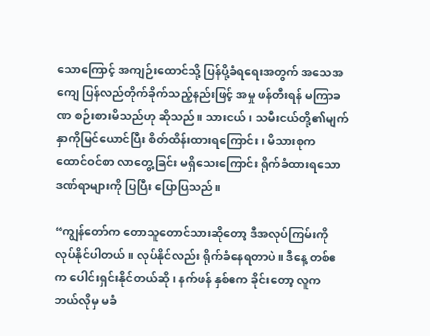သောကြောင့် အကျဉ်းထောင်သို့ ပြန်ပို့ခံရရေးအတွက် အသေအကျေ ပြန်လည်တိုက်ခိုက်သည့်နည်းဖြင့် အမှု ဖန်တီးရန် မကြာခဏ စဉ်းစားမိသည်ဟု ဆိုသည်။ သားငယ်၊ သမီးငယ်တို့၏မျက်နှာကိုမြင်ယောင်ပြီး စိတ်ထိန်းထားရကြောင်း၊ မိသားစုက ထောင်ဝင်စာ လာတွေ့ခြင်း မရှိသေးကြောင်း ရိုက်ခံထားရသော ဒဏ်ရာများကို ပြပြီး ပြောပြသည်။

“ကျွန်တော်က တောသူတောင်သားဆိုတော့ ဒီအလုပ်ကြမ်းကို လုပ်နိုင်ပါတယ်။ လုပ်နိုင်လည်း ရိုက်ခံနေရတာပဲ။ ဒီနေ့ တစ်ဧက ပေါင်းရှင်းနိုင်တယ်ဆို၊ နက်ဖန် နှစ်ဧက ခိုင်းတော့ လူက ဘယ်လိုမှ မခံ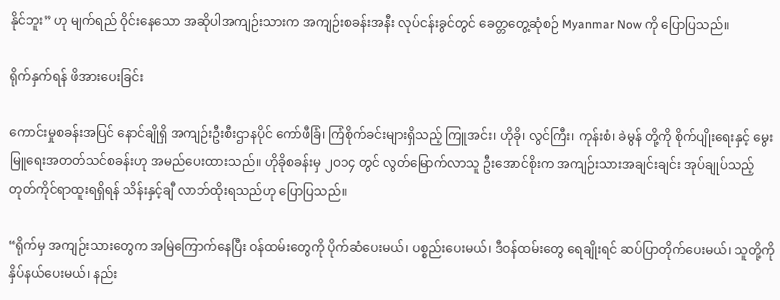နိုင်ဘူး” ဟု မျက်ရည် ဝိုင်းနေသော အဆိုပါအကျဉ်းသားက အကျဉ်းစခန်းအနီး လုပ်ငန်းခွင်တွင် ခေတ္တတွေ့ဆုံစဉ် Myanmar Now ကို ပြောပြသည်။

ရိုက်နှက်ရန် ဖိအားပေးခြင်း

ကောင်းမှုစခန်းအပြင် နောင်ချိုရှိ အကျဉ်းဦးစီးဌာနပိုင် ကော်ဖီခြံ၊ ကြံစိုက်ခင်းများရှိသည့် ကြူအင်း၊ ဟိုခို၊ လွင်ကြီး၊ ကုန်းစံ၊ ခဲမွန် တို့ကို စိုက်ပျိုးရေးနှင့် မွေးမြူရေးအတတ်သင်စခန်းဟု အမည်ပေးထားသည်။ ဟိုခိုစခန်းမှ ၂ဝ၁၄ တွင် လွတ်မြောက်လာသူ ဦးအောင်စိုးက အကျဉ်းသားအချင်းချင်း အုပ်ချုပ်သည့် တုတ်ကိုင်ရာထူးရရှိရန် သိန်းနှင့်ချီ လာဘ်ထိုးရသည်ဟု ပြောပြသည်။

“ရိုက်မှ အကျဉ်းသားတွေက အမြဲကြောက်နေပြီး ဝန်ထမ်းတွေကို ပိုက်ဆံပေးမယ်၊ ပစ္စည်းပေးမယ်၊ ဒီဝန်ထမ်းတွေ ရေချိုးရင် ဆပ်ပြာတိုက်ပေးမယ်၊ သူတို့ကို နှိပ်နယ်ပေးမယ်၊ နည်း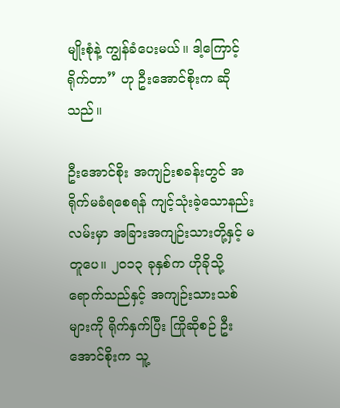မျိုးစုံနဲ့ ကျွန်ခံပေးမယ်။ ဒါ့ကြောင့်ရိုက်တာ” ဟု ဦးအောင်စိုးက ဆိုသည်။

ဦးအောင်စိုး အကျဉ်းစခန်းတွင် အရိုက်မခံရစေရန် ကျင့်သုံးခဲ့သောနည်းလမ်းမှာ အခြားအကျဉ်းသားတို့နှင့် မတူပေ။ ၂ဝ၁၃ ခုနှစ်က ဟိုခိုသို့ ရောက်သည်နှင့် အကျဉ်းသားသစ်များကို ရိုက်နှက်ပြီး ကြိုဆိုစဉ် ဦးအောင်စိုးက သူ့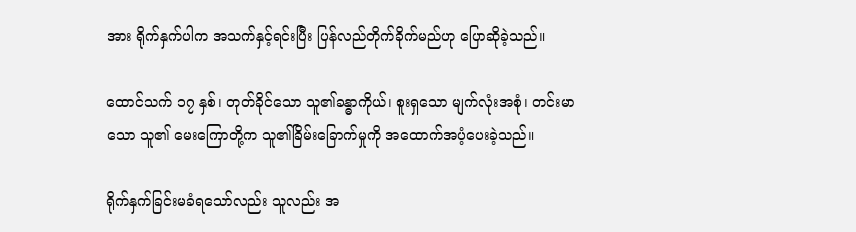အား ရိုက်နှက်ပါက အသက်နှင့်ရင်းပြီး ပြန်လည်တိုက်ခိုက်မည်ဟု ပြောဆိုခဲ့သည်။

ထောင်သက် ၁၇ နှစ်၊ တုတ်ခိုင်သော သူ၏ခန္ဓာကိုယ်၊ စူးရှသော မျက်လုံးအစုံ၊ တင်းမာသော သူ၏ မေးကြောတို့က သူ၏ခြိမ်းခြောက်မှုကို အထောက်အပံ့ပေးခဲ့သည်။

ရိုက်နှက်ခြင်းမခံရသော်လည်း သူလည်း အ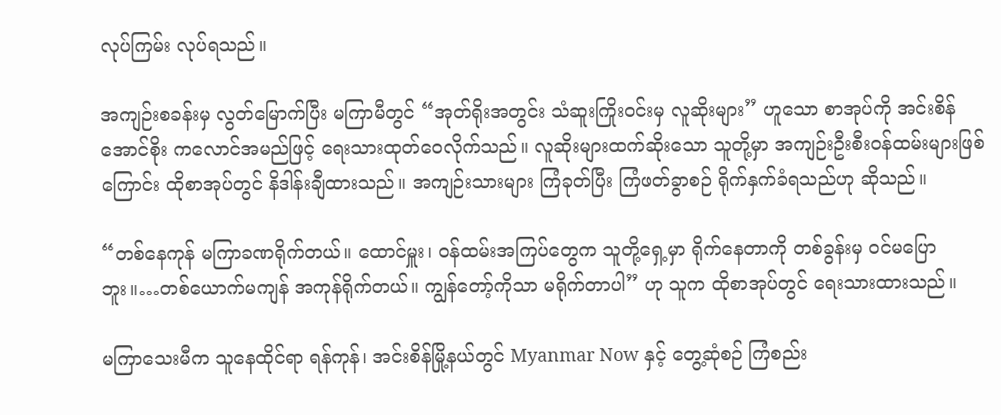လုပ်ကြမ်း လုပ်ရသည်။

အကျဉ်းစခန်းမှ လွတ်မြောက်ပြီး မကြာမီတွင် “အုတ်ရိုးအတွင်း သံဆူးကြိုးဝင်းမှ လူဆိုးများ” ဟူသော စာအုပ်ကို အင်းစိန်အောင်စိုး ကလောင်အမည်ဖြင့် ရေးသားထုတ်ဝေလိုက်သည်။ လူဆိုးများထက်ဆိုးသော သူတို့မှာ အကျဉ်းဦးစီးဝန်ထမ်းများဖြစ်ကြောင်း ထိုစာအုပ်တွင် နိဒါန်းချီထားသည်။ အကျဉ်းသားများ ကြံခုတ်ပြီး ကြံဖတ်ခွာစဉ် ရိုက်နှက်ခံရသည်ဟု ဆိုသည်။

“တစ်နေကုန် မကြာခဏရိုက်တယ်။ ထောင်မှူး၊ ဝန်ထမ်းအကြပ်တွေက သူတို့ရှေ့မှာ ရိုက်နေတာကို တစ်ခွန်းမှ ဝင်မပြောဘူး။…တစ်ယောက်မကျန် အကုန်ရိုက်တယ်။ ကျွန်တော့်ကိုသာ မရိုက်တာပါ” ဟု သူက ထိုစာအုပ်တွင် ရေးသားထားသည်။

မကြာသေးမီက သူနေထိုင်ရာ ရန်ကုန်၊ အင်းစိန်မြို့နယ်တွင် Myanmar Now နှင့် တွေ့ဆုံစဉ် ကြံစည်း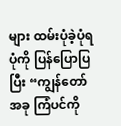များ ထမ်းပုံခဲ့ပုံရပုံကို ပြန်ပြောပြပြီး “ကျွန်တော် အခု ကြံပင်ကို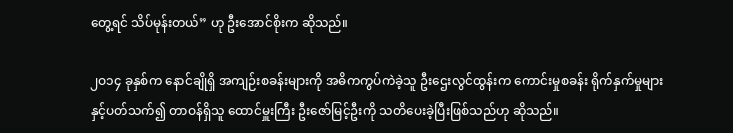တွေ့ရင် သိပ်မုန်းတယ်” ဟု ဦးအောင်စိုးက ဆိုသည်။

၂ဝ၁၄ ခုနှစ်က နောင်ချိုရှိ အကျဉ်းစခန်းများကို အဓိကကွပ်ကဲခဲ့သူ ဦးဌေးလွင်ထွန်းက ကောင်းမှုစခန်း ရိုက်နှက်မှုများနှင့်ပတ်သက်၍ တာဝန်ရှိသူ ထောင်မှူးကြီး ဦးဇော်မြင့်ဦးကို သတိပေးခဲ့ပြီးဖြစ်သည်ဟု ဆိုသည်။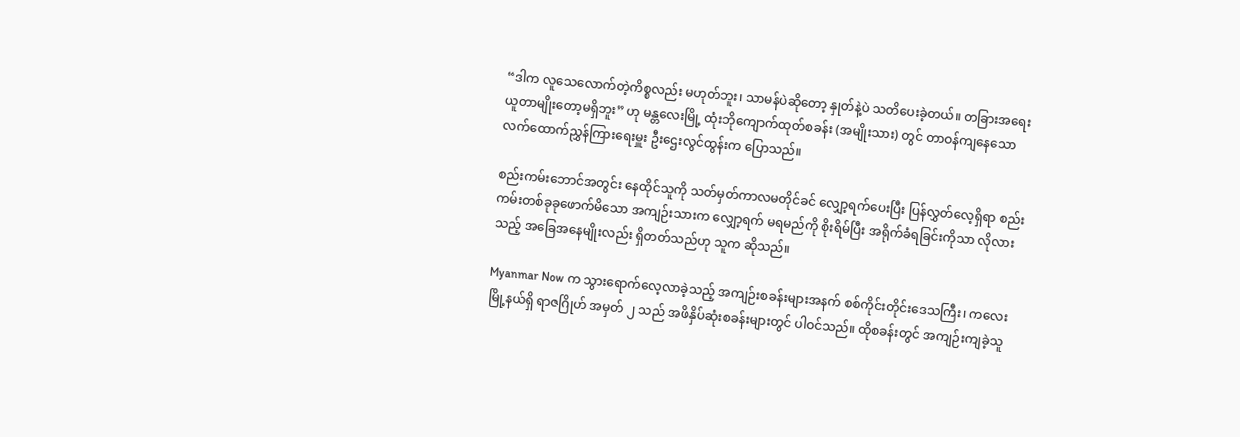“ဒါက လူသေလောက်တဲ့ကိစ္စလည်း မဟုတ်ဘူး၊ သာမန်ပဲဆိုတော့ နှုတ်နဲ့ပဲ သတိပေးခဲ့တယ်။ တခြားအရေးယူတာမျိုးတော့မရှိဘူး” ဟု မန္တလေးမြို့ ထုံးဘိုကျောက်ထုတ်စခန်း (အမျိုးသား) တွင် တာဝန်ကျနေသော လက်ထောက်ညွှန်ကြားရေးမှူး ဦးဌေးလွင်ထွန်းက ပြောသည်။

စည်းကမ်းဘောင်အတွင်း နေထိုင်သူကို သတ်မှတ်ကာလမတိုင်ခင် လျှော့ရက်ပေးပြီး ပြန်လွှတ်လေ့ရှိရာ စည်းကမ်းတစ်ခုခုဖောက်မိသော အကျဉ်းသားက လျှော့ရက် မရမည်ကို စိုးရိမ်ပြီး အရိုက်ခံရခြင်းကိုသာ လိုလားသည့် အခြေအနေမျိုးလည်း ရှိတတ်သည်ဟု သူက ဆိုသည်။

Myanmar Now က သွားရောက်လေ့လာခဲ့သည့် အကျဉ်းစခန်းများအနက် စစ်ကိုင်းတိုင်းဒေသကြီး၊ ကလေးမြို့နယ်ရှိ ရာဇဂြိုဟ် အမှတ် ၂ သည် အဖိနှိပ်ဆုံးစခန်းများတွင် ပါဝင်သည်။ ထိုစခန်းတွင် အကျဉ်းကျခဲ့သူ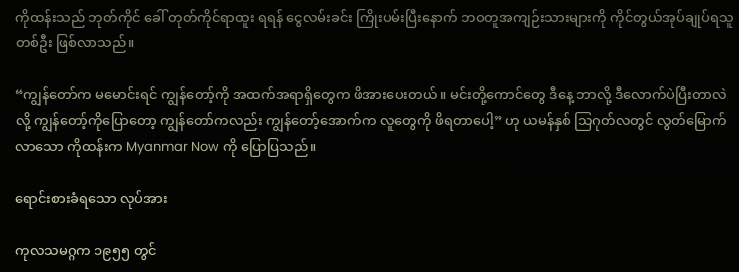ကိုထန်းသည် ဘုတ်ကိုင် ခေါ် တုတ်ကိုင်ရာထူး ရရန် ငွေလမ်းခင်း ကြိုးပမ်းပြီးနောက် ဘဝတူအကျဉ်းသားများကို ကိုင်တွယ်အုပ်ချုပ်ရသူတစ်ဦး ဖြစ်လာသည်။

“ကျွန်တော်က မမောင်းရင် ကျွန်တော့်ကို အထက်အရာရှိတွေက ဖိအားပေးတယ်။ မင်းတို့ကောင်တွေ ဒီနေ့ ဘာလို့ ဒီလောက်ပဲပြီးတာလဲလို့ ကျွန်တော့်ကိုပြောတော့ ကျွန်တော်ကလည်း ကျွန်တော့်အောက်က လူတွေကို ဖိရတာပေါ့” ဟု ယမန်နှစ် သြဂုတ်လတွင် လွတ်မြောက်လာသော ကိုထန်းက Myanmar Now ကို ပြောပြသည်။

ရောင်းစားခံရသော လုပ်အား

ကုလသမဂ္ဂက ၁၉၅၅ တွင်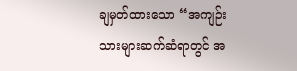ချမှတ်ထားသော “အကျဉ်းသားများဆက်ဆံရာတွင် အ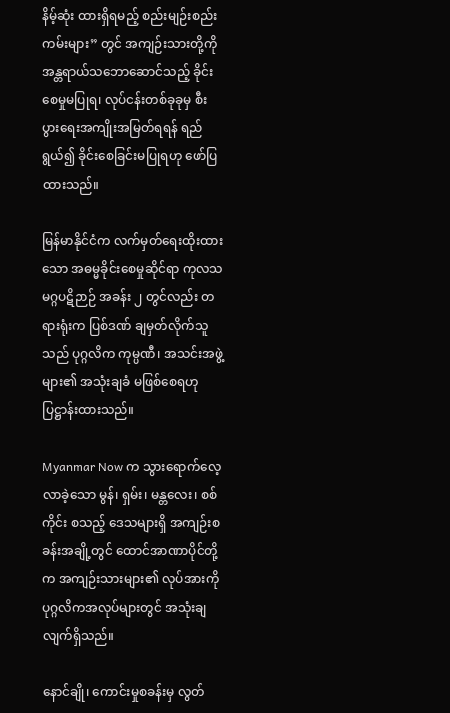နိမ့်ဆုံး ထားရှိရမည့် စည်းမျဉ်းစည်းကမ်းများ” တွင် အကျဉ်းသားတို့ကို အန္တရာယ်သဘောဆောင်သည့် ခိုင်းစေမှုမပြုရ၊ လုပ်ငန်းတစ်ခုခုမှ စီးပွားရေးအကျိုးအမြတ်ရရန် ရည်ရွယ်၍ ခိုင်းစေခြင်းမပြုရဟု ဖော်ပြထားသည်။

မြန်မာနိုင်ငံက လက်မှတ်ရေးထိုးထားသော အဓမ္မခိုင်းစေမှုဆိုင်ရာ ကုလသမဂ္ဂပဋိဉာဉ် အခန်း ၂ တွင်လည်း တရားရုံးက ပြစ်ဒဏ် ချမှတ်လိုက်သူသည် ပုဂ္ဂလိက ကုမ္ပဏီ၊ အသင်းအဖွဲ့များ၏ အသုံးချခံ မဖြစ်စေရဟု ပြဋ္ဌာန်းထားသည်။

Myanmar Now က သွားရောက်လေ့လာခဲ့သော မွန်၊ ရှမ်း၊ မန္တလေး၊ စစ်ကိုင်း စသည့် ဒေသများရှိ အကျဉ်းစခန်းအချို့တွင် ထောင်အာဏာပိုင်တို့က အကျဉ်းသားများ၏ လုပ်အားကို ပုဂ္ဂလိကအလုပ်များတွင် အသုံးချလျက်ရှိသည်။

နောင်ချို၊ ကောင်းမှုစခန်းမှ လွတ်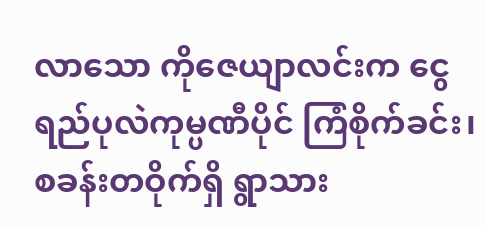လာသော ကိုဇေယျာလင်းက ငွေရည်ပုလဲကုမ္ပဏီပိုင် ကြံစိုက်ခင်း၊ စခန်းတဝိုက်ရှိ ရွာသား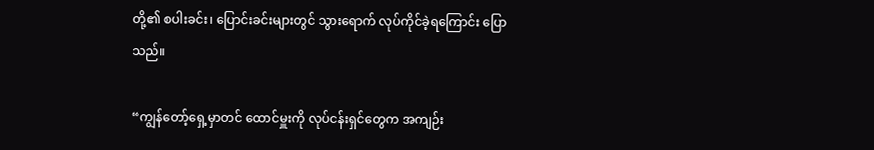တို့၏ စပါးခင်း၊ ပြောင်းခင်းများတွင် သွားရောက် လုပ်ကိုင်ခဲ့ရကြောင်း ပြောသည်။

“ကျွန်တော့်ရှေ့မှာတင် ထောင်မှူးကို လုပ်ငန်းရှင်တွေက အကျဉ်း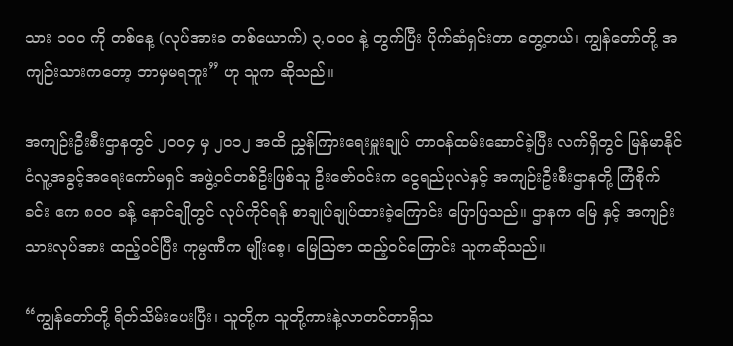သား ၁ဝဝ ကို တစ်နေ့ (လုပ်အားခ တစ်ယောက်) ၃,ဝဝဝ နဲ့ တွက်ပြီး ပိုက်ဆံရှင်းတာ တွေ့တယ်၊ ကျွန်တော်တို့ အကျဉ်းသားကတော့ ဘာမှမရဘူး” ဟု သူက ဆိုသည်။

အကျဉ်းဦးစီးဌာနတွင် ၂ဝဝ၄ မှ ၂ဝ၁၂ အထိ ညွှန်ကြားရေးမှူးချုပ် တာဝန်ထမ်းဆောင်ခဲ့ပြီး လက်ရှိတွင် မြန်မာနိုင်ငံလူ့အခွင့်အရေးကော်မရှင် အဖွဲ့ဝင်တစ်ဦးဖြစ်သူ ဦးဇော်ဝင်းက ငွေရည်ပုလဲနှင့် အကျဉ်းဦးစီးဌာနတို့ ကြံစိုက်ခင်း ဧက ၈ဝဝ ခန့် နောင်ချိုတွင် လုပ်ကိုင်ရန် စာချုပ်ချုပ်ထားခဲ့ကြောင်း ပြောပြသည်။ ဌာနက မြေ နှင့် အကျဉ်းသားလုပ်အား ထည့်ဝင်ပြီး ကုမ္ပဏီက မျိုးစေ့၊ မြေသြဇာ ထည့်ဝင်ကြောင်း သူကဆိုသည်။

“ကျွန်တော်တို့ ရိတ်သိမ်းပေးပြီး၊ သူတို့က သူတို့ကားနဲ့လာတင်တာရှိသ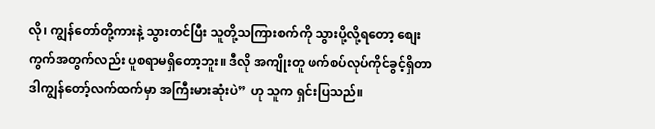လို၊ ကျွန်တော်တို့ကားနဲ့ သွားတင်ပြီး သူတို့သကြားစက်ကို သွားပို့လို့ရတော့ စျေးကွက်အတွက်လည်း ပူစရာမရှိတော့ဘူး။ ဒီလို အကျိုးတူ ဖက်စပ်လုပ်ကိုင်ခွင့်ရှိတာ ဒါကျွန်တော့်လက်ထက်မှာ အကြီးမားဆုံးပဲ” ဟု သူက ရှင်းပြသည်။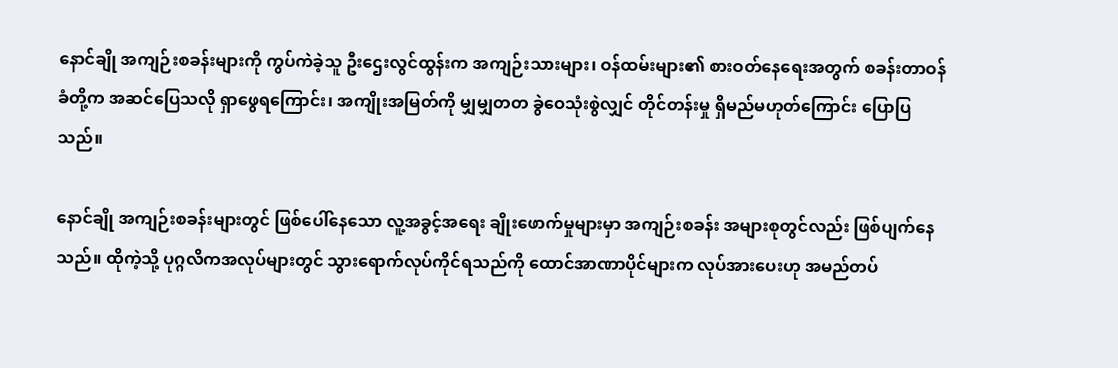နောင်ချို အကျဉ်းစခန်းများကို ကွပ်ကဲခဲ့သူ ဦးဌေးလွင်ထွန်းက အကျဉ်းသားများ၊ ဝန်ထမ်းများ၏ စားဝတ်နေရေးအတွက် စခန်းတာဝန်ခံတို့က အဆင်ပြေသလို ရှာဖွေရကြောင်း၊ အကျိုးအမြတ်ကို မျှမျှတတ ခွဲဝေသုံးစွဲလျှင် တိုင်တန်းမှု ရှိမည်မဟုတ်ကြောင်း ပြောပြသည်။

နောင်ချို အကျဉ်းစခန်းများတွင် ဖြစ်ပေါ်နေသော လူ့အခွင့်အရေး ချိုးဖောက်မှုများမှာ အကျဉ်းစခန်း အများစုတွင်လည်း ဖြစ်ပျက်နေသည်။ ထိုကဲ့သို့ ပုဂ္ဂလိကအလုပ်များတွင် သွားရောက်လုပ်ကိုင်ရသည်ကို ထောင်အာဏာပိုင်များက လုပ်အားပေးဟု အမည်တပ်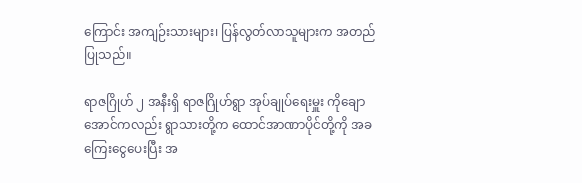ကြောင်း အကျဉ်းသားများ၊ ပြန်လွတ်လာသူများက အတည်ပြုသည်။

ရာဇဂြိုဟ် ၂ အနီးရှိ ရာဇဂြိုဟ်ရွာ အုပ်ချုပ်ရေးမှူး ကိုချောအောင်ကလည်း ရွာသားတို့က ထောင်အာဏာပိုင်တို့ကို အခကြေးငွေပေးပြီး အ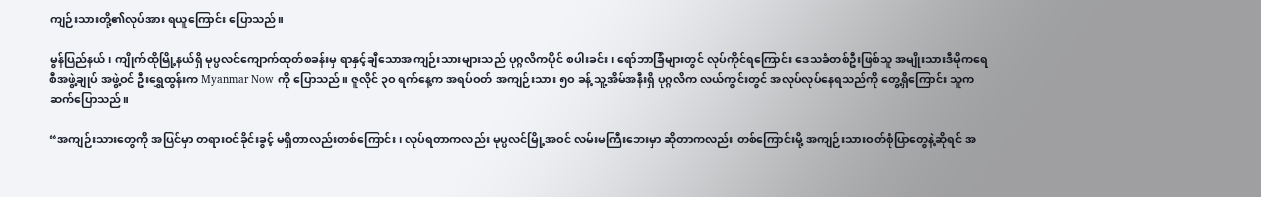ကျဉ်းသားတို့၏လုပ်အား ရယူကြောင်း ပြောသည်။

မွန်ပြည်နယ်၊ ကျိုက်ထိုမြို့နယ်ရှိ မုပ္ပလင်ကျောက်ထုတ်စခန်းမှ ရာနှင့်ချီသောအကျဉ်းသားများသည် ပုဂ္ဂလိကပိုင် စပါးခင်း၊ ရော်ဘာခြံများတွင် လုပ်ကိုင်ရကြောင်း ဒေသခံတစ်ဦးဖြစ်သူ အမျိုးသားဒီမိုကရေစီအဖွဲ့ချုပ် အဖွဲ့ဝင် ဦးရွှေထွန်းက Myanmar Now ကို ပြောသည်။ ဇူလိုင် ၃ဝ ရက်နေ့က အရပ်ဝတ် အကျဉ်းသား ၅ဝ ခန့် သူ့အိမ်အနီးရှိ ပုဂ္ဂလိက လယ်ကွင်းတွင် အလုပ်လုပ်နေရသည်ကို တွေ့ရှိကြောင်း သူက ဆက်ပြောသည်။

“အကျဉ်းသားတွေကို အပြင်မှာ တရားဝင်ခိုင်းခွင့် မရှိတာလည်းတစ်ကြောင်း၊ လုပ်ရတာကလည်း မုပ္ပလင်မြို့အဝင် လမ်းမကြီးဘေးမှာ ဆိုတာကလည်း တစ်ကြောင်းမို့ အကျဉ်းသားဝတ်စုံပြာတွေနဲ့ဆိုရင် အ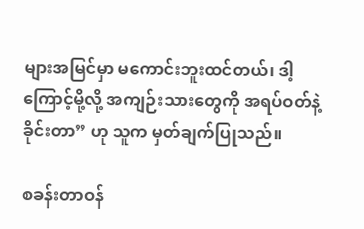များအမြင်မှာ မကောင်းဘူးထင်တယ်၊ ဒါ့ကြောင့်မို့လို့ အကျဉ်းသားတွေကို အရပ်ဝတ်နဲ့ခိုင်းတာ” ဟု သူက မှတ်ချက်ပြုသည်။

စခန်းတာဝန်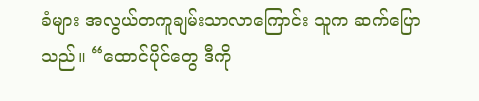ခံများ အလွယ်တကူချမ်းသာလာကြောင်း သူက ဆက်ပြောသည်။ “ထောင်ပိုင်တွေ ဒီကို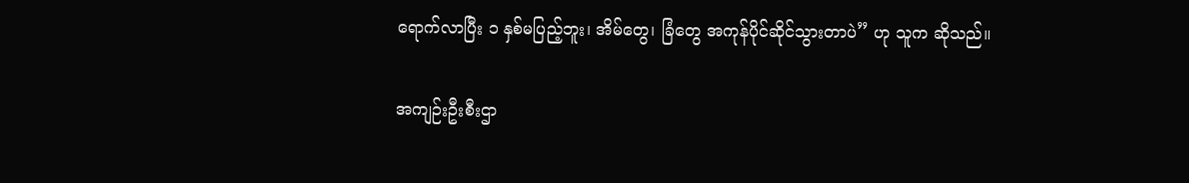ရောက်လာပြီး ၁ နှစ်မပြည့်ဘူး၊ အိမ်တွေ၊ ခြံတွေ အကုန်ပိုင်ဆိုင်သွားတာပဲ” ဟု သူက ဆိုသည်။

အကျဉ်းဦးစီးဌာ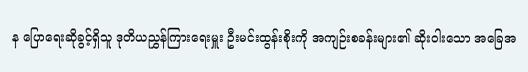န ပြောရေးဆိုခွင့်ရှိသူ ဒုတိယညွှန်ကြားရေးမှူး ဦးမင်းထွန်းစိုးကို အကျဉ်းစခန်းများ၏ ဆိုးဝါးသော အခြေအ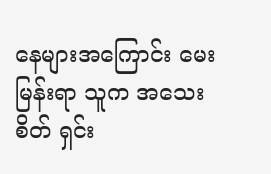နေများအကြောင်း မေးမြန်းရာ သူက အသေးစိတ် ရှင်း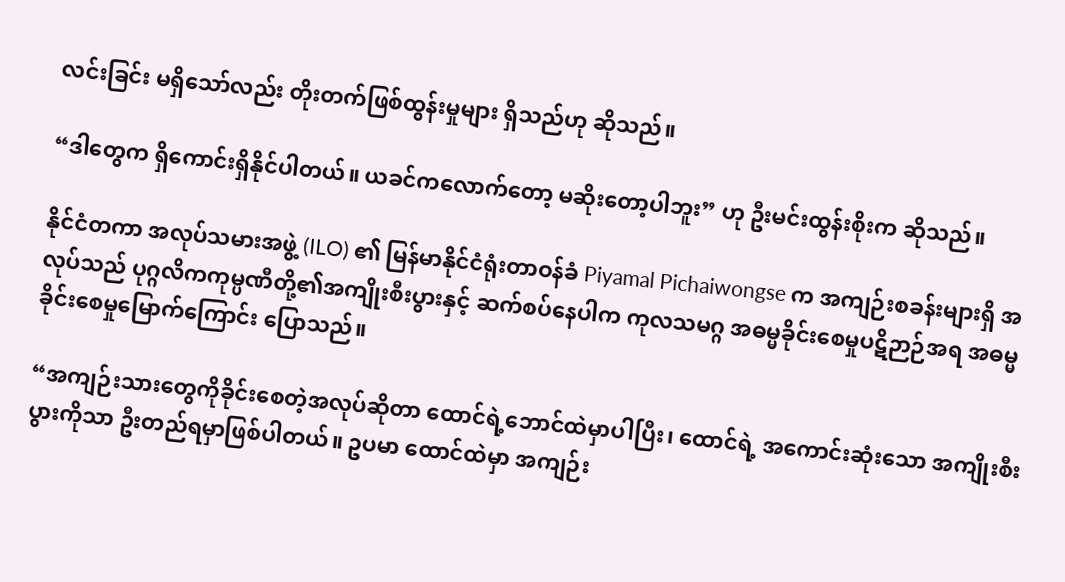လင်းခြင်း မရှိသော်လည်း တိုးတက်ဖြစ်ထွန်းမှုများ ရှိသည်ဟု ဆိုသည်။

“ဒါတွေက ရှိကောင်းရှိနိုင်ပါတယ်။ ယခင်ကလောက်တော့ မဆိုးတော့ပါဘူး” ဟု ဦးမင်းထွန်းစိုးက ဆိုသည်။

နိုင်ငံတကာ အလုပ်သမားအဖွဲ့ (ILO) ၏ မြန်မာနိုင်ငံရုံးတာဝန်ခံ Piyamal Pichaiwongse က အကျဉ်းစခန်းများရှိ အလုပ်သည် ပုဂ္ဂလိကကုမ္ပဏီတို့၏အကျိုးစီးပွားနှင့် ဆက်စပ်နေပါက ကုလသမဂ္ဂ အဓမ္မခိုင်းစေမှုပဋိဉာဉ်အရ အဓမ္မခိုင်းစေမှုမြောက်ကြောင်း ပြောသည်။

“အကျဉ်းသားတွေကိုခိုင်းစေတဲ့အလုပ်ဆိုတာ ထောင်ရဲ့ဘောင်ထဲမှာပါပြီး၊ ထောင်ရဲ့ အကောင်းဆုံးသော အကျိုးစီးပွားကိုသာ ဦးတည်ရမှာဖြစ်ပါတယ်။ ဥပမာ ထောင်ထဲမှာ အကျဉ်း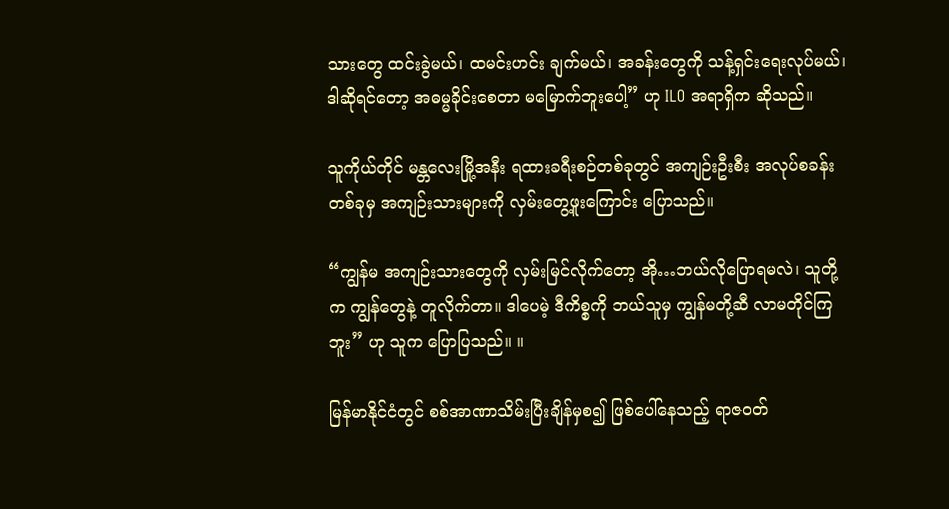သားတွေ ထင်းခွဲမယ်၊ ထမင်းဟင်း ချက်မယ်၊ အခန်းတွေကို သန့်ရှင်းရေးလုပ်မယ်၊ ဒါဆိုရင်တော့ အဓမ္မခိုင်းစေတာ မမြောက်ဘူးပေါ့” ဟု ILO အရာရှိက ဆိုသည်။

သူကိုယ်တိုင် မန္တလေးမြို့အနီး ရထားခရီးစဉ်တစ်ခုတွင် အကျဉ်းဦးစီး အလုပ်စခန်းတစ်ခုမှ အကျဉ်းသားများကို လှမ်းတွေ့ဖူးကြောင်း ပြောသည်။

“ကျွန်မ အကျဉ်းသားတွေကို လှမ်းမြင်လိုက်တော့ အို…ဘယ်လိုပြောရမလဲ၊ သူတို့က ကျွန်တွေနဲ့ တူလိုက်တာ။ ဒါပေမဲ့ ဒီကိစ္စကို ဘယ်သူမှ ကျွန်မတို့ဆီ လာမတိုင်ကြဘူး” ဟု သူက ပြောပြသည်။ ။

မြန်မာနိုင်ငံတွင် စစ်အာဏာသိမ်းပြီးချိန်မှစ၍ ဖြစ်ပေါ်နေသည့် ရာဇဝတ်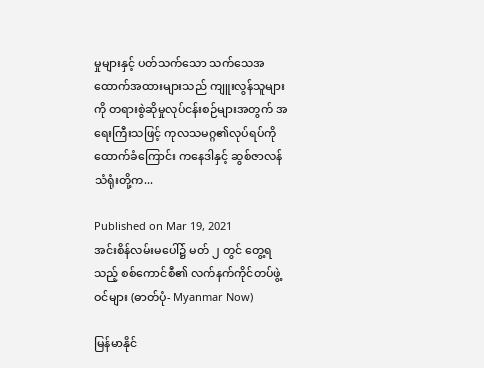မှုများနှင့် ပတ်သက်သော သက်သေအထောက်အထားများသည် ကျူးလွန်သူများကို တရားစွဲဆိုမှုလုပ်ငန်းစဉ်များအတွက် အရေးကြီးသဖြင့် ကုလသမဂ္ဂ၏လုပ်ရပ်ကို ထောက်ခံကြောင်း ကနေဒါနှင့် ဆွစ်ဇာလန်သံရုံးတို့က...

Published on Mar 19, 2021
အင်းစိန်လမ်းမပေါ်၌ မတ် ၂ တွင် တွေ့ရသည့် စစ်ကောင်စီ၏ လက်နက်ကိုင်တပ်ဖွဲ့ဝင်များ (ဓာတ်ပုံ- Myanmar Now)

မြန်မာနိုင်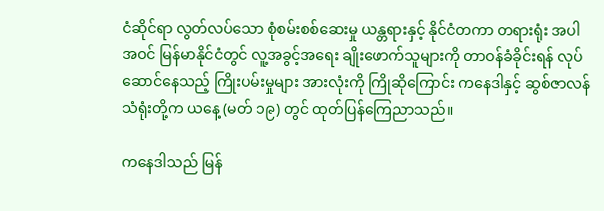ငံဆိုင်ရာ လွတ်လပ်သော စုံစမ်းစစ်ဆေးမှု ယန္တရားနှင့် နိုင်ငံတကာ တရားရုံး အပါအဝင် မြန်မာနိုင်ငံတွင် လူ့အခွင့်အရေး ချိုးဖောက်သူများကို တာဝန်ခံခိုင်းရန် လုပ်ဆောင်နေသည့် ကြိုးပမ်းမှုများ အားလုံးကို ကြိုဆိုကြောင်း ကနေဒါနှင့် ဆွစ်ဇာလန်သံရုံးတို့က ယနေ့ (မတ် ၁၉) တွင် ထုတ်ပြန်ကြေညာသည်။

ကနေဒါသည် မြန်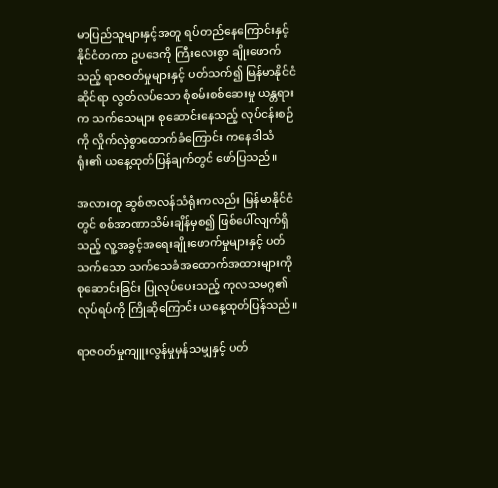မာပြည်သူများနှင့်အတူ ရပ်တည်နေကြောင်းနှင့် နိုင်ငံတကာ ဥပဒေကို ကြီးလေးစွာ ချိုးဖောက်သည့် ရာဇဝတ်မှုများနှင့် ပတ်သက်၍ မြန်မာနိုင်ငံဆိုင်ရာ လွတ်လပ်သော စုံစမ်းစစ်ဆေးမှု ယန္တရားက သက်သေများ စုဆောင်းနေသည့် လုပ်ငန်းစဉ်ကို လှိုက်လှဲစွာထောက်ခံကြောင်း ကနေဒါသံရုံး၏ ယနေ့ထုတ်ပြန်ချက်တွင် ဖော်ပြသည်။

အလားတူ ဆွစ်ဇာလန်သံရုံးကလည်း မြန်မာနိုင်ငံတွင် စစ်အာဏာသိမ်းချိန်မှစ၍ ဖြစ်ပေါ်လျက်ရှိသည့် လူ့အခွင့်အရေးချိုးဖောက်မှုများနှင့် ပတ်သက်သော သက်သေခံအထောက်အထားများကို စုဆောင်းခြင်း ပြုလုပ်ပေးသည့် ကုလသမဂ္ဂ၏ လုပ်ရပ်ကို ကြိုဆိုကြောင်း ယနေ့ထုတ်ပြန်သည်။

ရာဇ၀တ်မှုကျူးလွန်မှုမှန်သမျှနှင့် ပတ်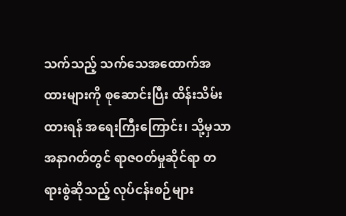သက်သည့် သက်သေအထောက်အထားများကို စုဆောင်းပြီး ထိန်းသိမ်းထားရန် အရေးကြီးကြောင်း၊ သို့မှသာ အနာဂတ်တွင် ရာဇဝတ်မှုဆိုင်ရာ တရားစွဲဆိုသည့် လုပ်ငန်းစဉ်များ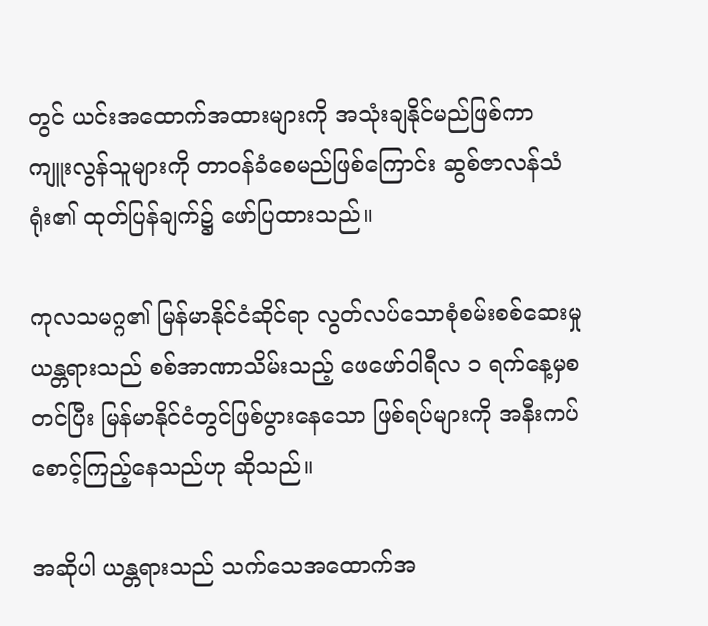တွင် ယင်းအထောက်အထားများကို အသုံးချနိုင်မည်ဖြစ်ကာ ကျူးလွန်သူများကို တာ၀န်ခံစေမည်ဖြစ်ကြောင်း ဆွစ်ဇာလန်သံရုံး၏ ထုတ်ပြန်ချက်၌ ဖော်ပြထားသည်။

ကုလသမဂ္ဂ၏ မြန်မာနိုင်ငံဆိုင်ရာ လွတ်လပ်သောစုံစမ်းစစ်ဆေးမှုယန္တရားသည် စစ်အာဏာသိမ်းသည့် ဖေဖော်ဝါရီလ ၁ ရက်နေ့မှစတင်ပြီး မြန်မာနိုင်ငံတွင်ဖြစ်ပွားနေသော ဖြစ်ရပ်များကို အနီးကပ် စောင့်ကြည့်နေသည်ဟု ဆိုသည်။

အဆိုပါ ယန္တရားသည် သက်သေအထောက်အ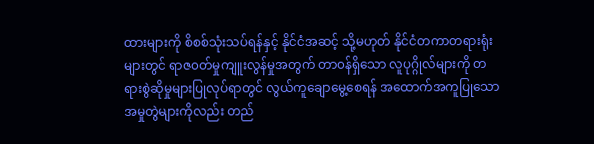ထားများကို စိစစ်သုံးသပ်ရန်နှင့် နိုင်ငံအဆင့် သို့မဟုတ် နိုင်ငံတကာတရားရုံးများတွင် ရာဇ၀တ်မှုကျူးလွန်မှုအတွက် တာ၀န်ရှိသော လူပုဂ္ဂိုလ်များကို တရားစွဲဆိုမှုများပြုလုပ်ရာတွင် လွယ်ကူချောမွေ့စေရန် အထောက်အကူပြုသော အမှုတွဲများကိုလည်း တည်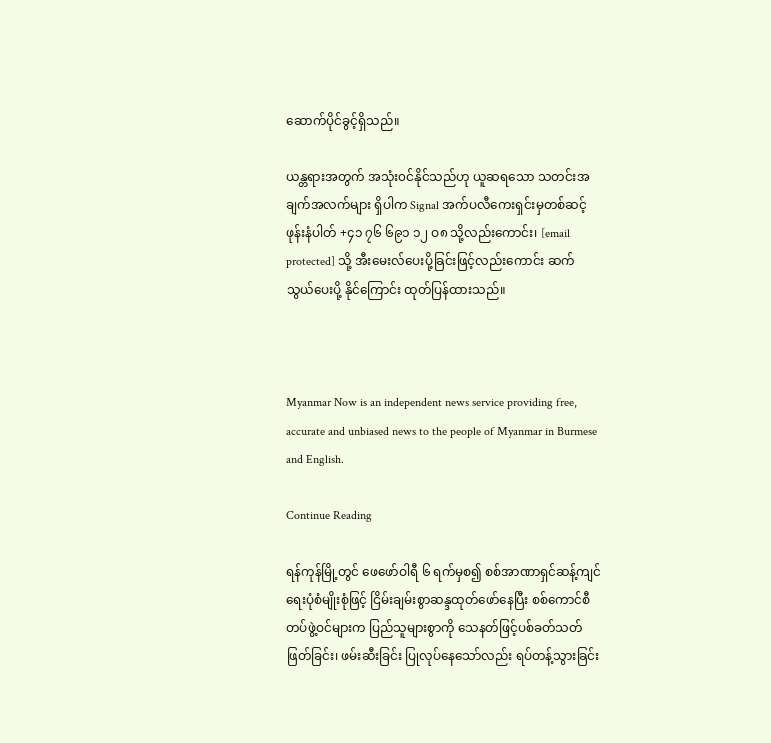ဆောက်ပိုင်ခွင့်ရှိသည်။

ယန္တရားအတွက် အသုံး၀င်နိုင်သည်ဟု ယူဆရသော သတင်းအချက်အလက်များ ရှိပါက Signal အက်ပလီကေးရှင်းမှတစ်ဆင့် ဖုန်းနံပါတ် +၄၁ ၇၆ ၆၉၁ ၁၂ ဝ၈ သို့လည်းကောင်း၊ [email protected] သို့ အီးမေးလ်ပေးပို့ခြင်းဖြင့်လည်းကောင်း ဆက်သွယ်ပေးပို့ နိုင်ကြောင်း ထုတ်ပြန်ထားသည်။



Myanmar Now is an independent news service providing free, accurate and unbiased news to the people of Myanmar in Burmese and English.

Continue Reading

ရန်ကုန်မြို့တွင် ဖေဖော်ဝါရီ ၆ ရက်မှစ၍ စစ်အာဏာရှင်ဆန့်ကျင်ရေးပုံစံမျိုးစုံဖြင့် ငြိမ်းချမ်းစွာဆန္ဒထုတ်ဖော်နေပြီး စစ်ကောင်စီတပ်ဖွဲ့ဝင်များက ပြည်သူများစွာကို သေနတ်ဖြင့်ပစ်ခတ်သတ်ဖြတ်ခြင်း၊ ဖမ်းဆီးခြင်း ပြုလုပ်နေသော်လည်း ရပ်တန့်သွားခြင်း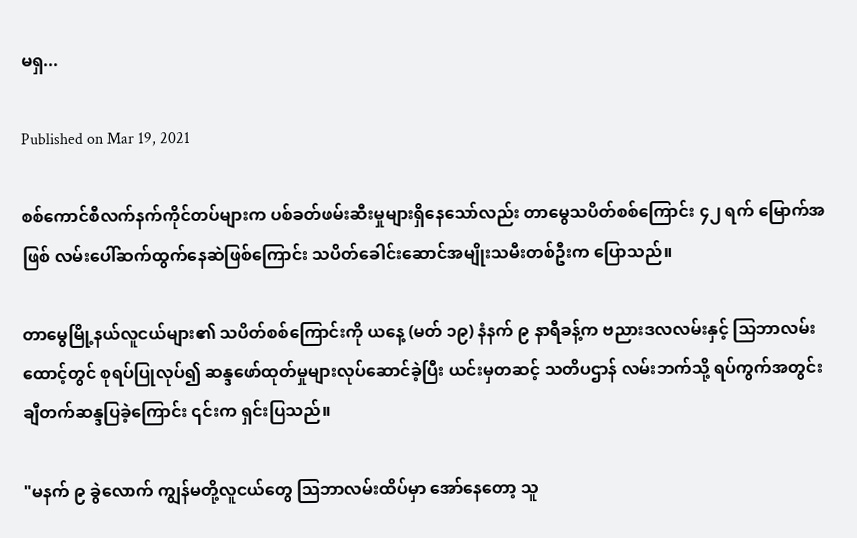မရှ...

Published on Mar 19, 2021

စစ်ကောင်စီလက်နက်ကိုင်တပ်များက ပစ်ခတ်ဖမ်းဆီးမှုများရှိနေသော်လည်း တာမွေသပိတ်စစ်ကြောင်း ၄၂ ရက် မြောက်အဖြစ် လမ်းပေါ်ဆက်ထွက်နေဆဲဖြစ်ကြောင်း သပိတ်ခေါင်းဆောင်အမျိုးသမီးတစ်ဦးက ပြောသည်။

တာမွေမြို့နယ်လူငယ်များ၏ သပိတ်စစ်ကြောင်းကို ယနေ့ (မတ် ၁၉) နံနက် ၉ နာရီခန့်က ဗညားဒလလမ်းနှင့် သြဘာလမ်းထောင့်တွင် စုရပ်ပြုလုပ်၍ ဆန္ဒဖော်ထုတ်မှုများလုပ်ဆောင်ခဲ့ပြီး ယင်းမှတဆင့် သတိပဌာန် လမ်းဘက်သို့ ရပ်ကွက်အတွင်း ချီတက်ဆန္ဒပြခဲ့ကြောင်း ၎င်းက ရှင်းပြသည်။

"မနက် ၉ ခွဲလောက် ကျွန်မတို့လူငယ်တွေ သြဘာလမ်းထိပ်မှာ အော်နေတော့ သူ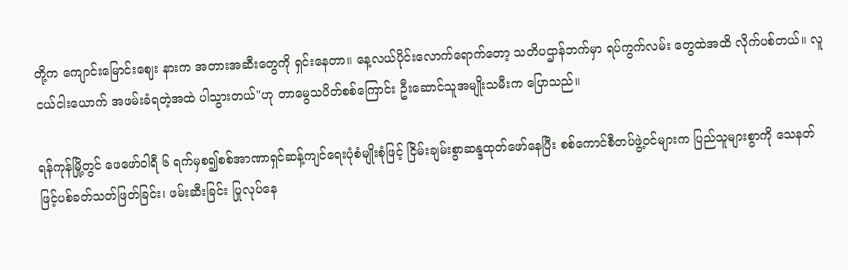တို့က ကျောင်းမြောင်းဈေး နားက အတားအဆီးတွေကို ရှင်းနေတာ။ နေ့လယ်ပိုင်းလောက်ရောက်တော့ သတိပဌာန်ဘက်မှာ ရပ်ကွက်လမ်း တွေထဲအထိ လိုက်ပစ်တယ်။ လူငယ်ငါးယောက် အဖမ်းခံရတဲ့အထဲ ပါသွားတယ်"ဟု တာမွေသပိတ်စစ်ကြောင်း ဦးဆောင်သူအမျိုးသမီးက ပြောသည်။

ရန်ကုန်မြို့တွင် ဖေဖော်ဝါရီ ၆ ရက်မှစ၍စစ်အာဏာရှင်ဆန့်ကျင်ရေးပုံစံမျိုးစုံဖြင့် ငြိမ်းချမ်းစွာဆန္ဒထုတ်ဖော်နေပြီး စစ်ကောင်စီတပ်ဖွဲ့ဝင်များက ပြည်သူများစွာကို သေနတ်ဖြင့်ပစ်ခတ်သတ်ဖြတ်ခြင်း၊ ဖမ်းဆီးခြင်း ပြုလုပ်နေ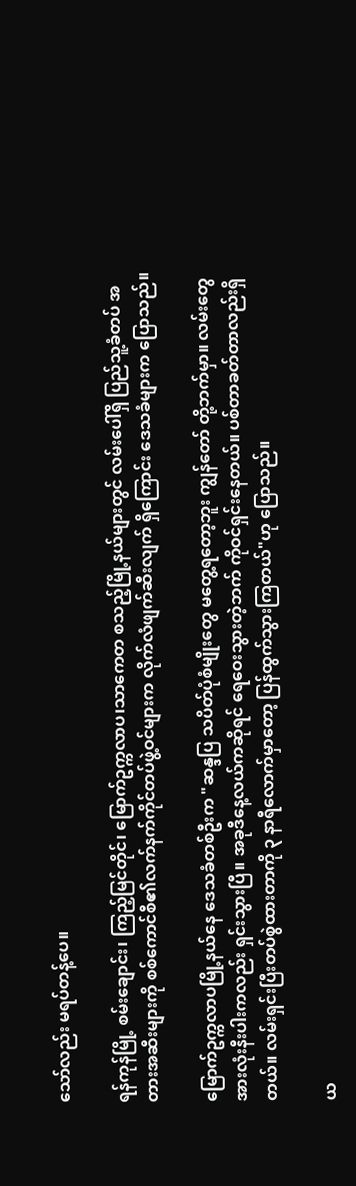သော်လည်း မရပ်တန့်ပေ။

ရန်ကုန်မြို့ စမ်းချောင်း၊ ကြည့်မြင်တိုင်၊ မြောက်ဥက္ကလာပ၊သာကေတ စသည့်မြို့နယ်များတွင် လမ်းပေါ်ရှိ ပြည်သူ့ခံတပ် အတားအဆီးများကို စစ်ကောင်စီ၏လက်နက်ကိုင်တပ်ဖွဲ့ဝင်များက လိုက်လံဖျက်ဆီးလျက် ရှိကြောင်း ဒေသခံများက ပြောသည်။

မြောက်ဥက္ကလာပမြို့နယ်နေ ဒေသခံတစ်ဦးက "ဆန္ဒပြ သပိတ်ပုံစံမျိုးတွေ မတွေ့ရတော့ဘူး ကျွန်တော် တို့ဘက်မှာ။ လမ်းတွေအားလုံးနီးပါးကလည်း ရှင်းသွားပြီ။ အခုဒီနေ့လယ်ကဆိုရင် ရေဝေးသွားတဲ့ဘက် ကိုဝင်ရှင်းနေတယ်။ ပစ်တာခတ်တာလည်းရှိတယ်။ လမ်းရှင်းပြီးတပ်စွဲထားတာကို ၃ နာရီလောက်မှာတော့ ပြန်ထွက်သွားကြတယ်"ဟု ပြောသည်။

ယ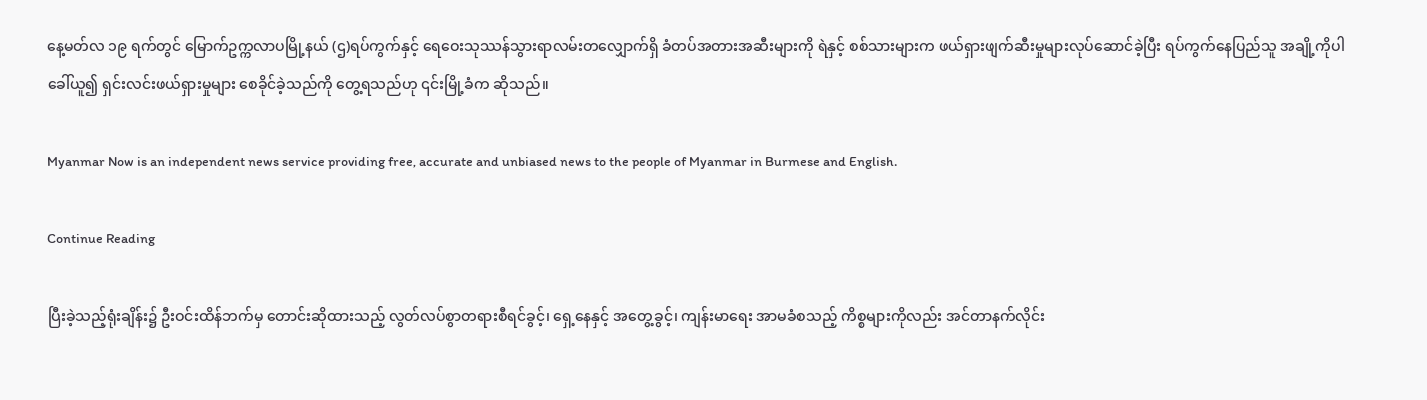နေ့မတ်လ ၁၉ ရက်တွင် မြောက်ဥက္ကလာပမြို့နယ် (ဌ)ရပ်ကွက်နှင့် ရေဝေးသုဿန်သွားရာလမ်းတလျှောက်ရှိ ခံတပ်အတားအဆီးများကို ရဲနှင့် စစ်သားများက ဖယ်ရှားဖျက်ဆီးမှုများလုပ်ဆောင်ခဲ့ပြီး ရပ်ကွက်နေပြည်သူ အချို့ကိုပါခေါ်ယူ၍ ရှင်းလင်းဖယ်ရှားမှုများ စေခိုင်ခဲ့သည်ကို တွေ့ရသည်ဟု ၎င်းမြို့ခံက ဆိုသည်။

Myanmar Now is an independent news service providing free, accurate and unbiased news to the people of Myanmar in Burmese and English.

Continue Reading

ပြီးခဲ့သည့်ရုံးချိန်း၌ ဦးဝင်းထိန်ဘက်မှ တောင်းဆိုထားသည့် လွတ်လပ်စွာတရားစီရင်ခွင့်၊ ရှေ့နေနှင့် အတွေ့ခွင့်၊ ကျန်းမာရေး အာမခံစသည့် ကိစ္စများကိုလည်း အင်တာနက်လိုင်း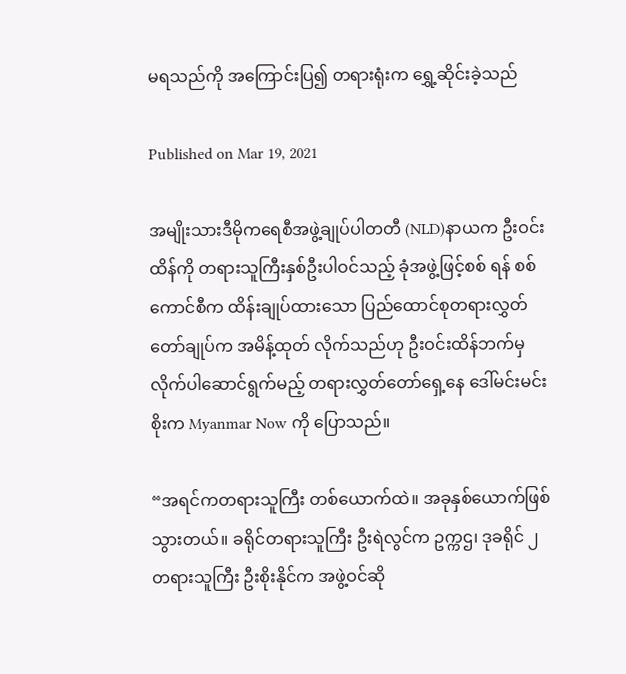မရသည်ကို အကြောင်းပြ၍ တရားရုံးက ရွှေ့ဆိုင်းခဲ့သည်

Published on Mar 19, 2021

အမျိုးသားဒီမိုကရေစီအဖွဲ့ချုပ်ပါတတီ (NLD)နာယက ဦးဝင်းထိန်ကို တရားသူကြီးနှစ်ဦးပါဝင်သည့် ခုံအဖွဲ့ဖြင့်စစ် ရန် စစ်ကောင်စီက ထိန်းချုပ်ထားသော ပြည်ထောင်စုတရားလွှတ်တော်ချုပ်က အမိန့်ထုတ် လိုက်သည်ဟု ဦးဝင်းထိန်ဘက်မှ လိုက်ပါဆောင်ရွက်မည့် တရားလွှတ်တော်ရှေ့နေ ဒေါ်မင်းမင်းစိုးက Myanmar Now ကို ပြောသည်။

“အရင်ကတရားသူကြီး တစ်ယောက်ထဲ။ အခုနှစ်ယောက်ဖြစ်သွားတယ်။ ခရိုင်တရားသူကြီး ဦးရဲလွင်က ဥက္ကဌ၊ ဒုခရိုင် ၂ တရားသူကြီး ဦးစိုးနိုင်က အဖွဲ့ဝင်ဆို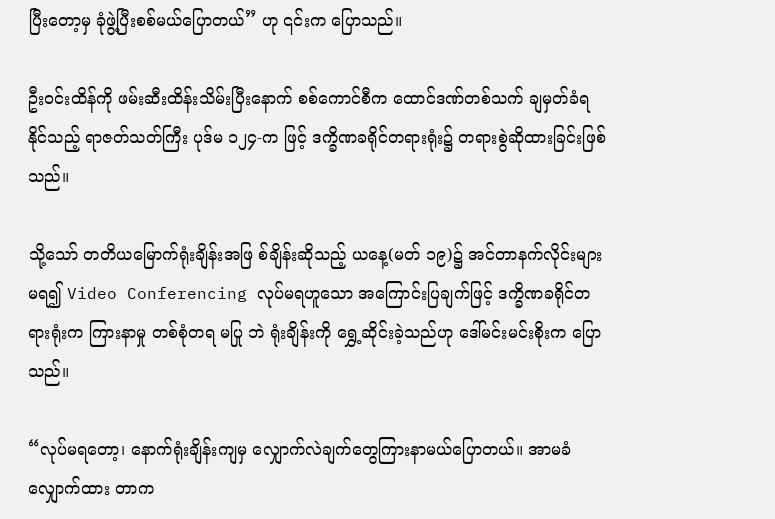ပြီးတော့မှ ခုံဖွဲ့ပြီးစစ်မယ်ပြောတယ်” ဟု ၎င်းက ပြောသည်။

ဦးဝင်းထိန်ကို ဖမ်းဆီးထိန်းသိမ်းပြီးနောက် စစ်ကောင်စီက ထောင်ဒဏ်တစ်သက် ချမှတ်ခံရနိုင်သည့် ရာဇတ်သတ်ကြီး ပုဒ်မ ၁၂၄-က ဖြင့် ဒက္ခိဏခရိုင်တရားရုံး၌ တရားစွဲဆိုထားခြင်းဖြစ်သည်။

သို့သော် တတိယမြောက်ရုံးချိန်းအဖြ စ်ချိန်းဆိုသည့် ယနေ့(မတ် ၁၉)၌ အင်တာနက်လိုင်းများမရ၍ Video Conferencing လုပ်မရဟူသော အကြောင်းပြချက်ဖြင့် ဒက္ခိဏခရိုင်တရားရုံးက ကြားနာမှု တစ်စုံတရ မပြု ဘဲ ရုံးချိန်းကို ရွှေ့ဆိုင်းခဲ့သည်ဟု ဒေါ်မင်းမင်းစိုးက ပြောသည်။

“လုပ်မရတော့၊ နောက်ရုံးချိန်းကျမှ လျှောက်လဲချက်တွေကြားနာမယ်ပြောတယ်။ အာမခံလျှောက်ထား တာက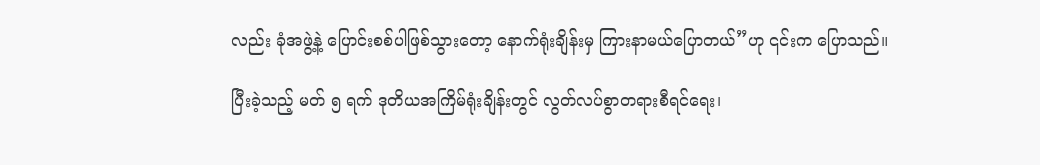လည်း ခုံအဖွဲ့နဲ့ ပြောင်းစစ်ပါဖြစ်သွားတော့ နောက်ရုံးချိန်းမှ ကြားနာမယ်ပြောတယ်”ဟု ၎င်းက ပြောသည်။

ပြီးခဲ့သည့် မတ် ၅ ရက် ဒုတိယအကြိမ်ရုံးချိန်းတွင် လွတ်လပ်စွာတရားစီရင်ရေး၊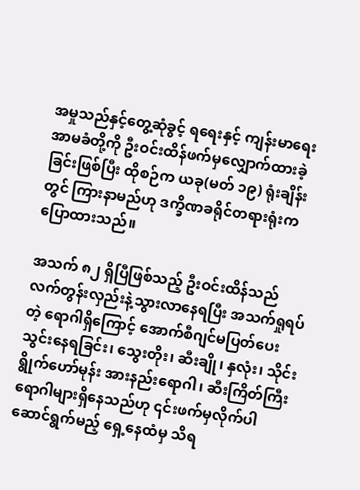အမှုသည်နှင့်တွေ့ဆုံခွင့် ရရေးနှင့် ကျန်းမာရေးအာမခံတို့ကို ဦးဝင်းထိန်ဖက်မှလျှောက်ထားခဲ့ခြင်းဖြစ်ပြီး ထိုစဉ်က ယခု(မတ် ၁၉) ရုံးချိန်းတွင် ကြားနာမည်ဟု ဒက္ခိဏခရိုင်တရားရုံးကပြောထားသည်။

အသက် ၈၂ ရှိပြီဖြစ်သည့် ဦးဝင်းထိန်သည် လက်တွန်းလှည်းနဲ့သွားလာနေရပြီး အသက်ရှုရပ်တဲ့ ရောဂါရှိကြောင့် အောက်စီဂျင်မပြတ်ပေးသွင်းနေရခြင်း၊ သွေးတိုး၊ ဆီးချို၊ နှလုံး၊ သိုင်းရွိုက်ဟော်မုန်း အားနည်းရောဂါ၊ ဆီးကြိတ်ကြီးရောဂါများရှိနေသည်ဟု ၎င်းဖက်မှလိုက်ပါဆောင်ရွက်မည့် ရှေ့နေထံမှ သိရ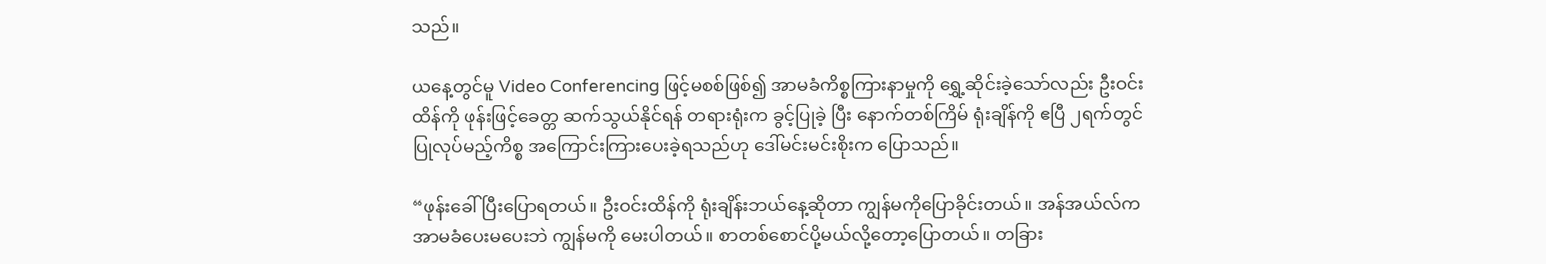သည်။

ယနေ့တွင်မူ Video Conferencing ဖြင့်မစစ်ဖြစ်၍ အာမခံကိစ္စကြားနာမှုကို ရွှေ့ဆိုင်းခဲ့သော်လည်း ဦးဝင်းထိန်ကို ဖုန်းဖြင့်ခေတ္တ ဆက်သွယ်နိုင်ရန် တရားရုံးက ခွင့်ပြုခဲ့ ပြီး နောက်တစ်ကြိမ် ရုံးချိန်ကို ဧပြီ ၂ရက်တွင်ပြုလုပ်မည့်ကိစ္စ အကြောင်းကြားပေးခဲ့ရသည်ဟု ဒေါ်မင်းမင်းစိုးက ပြောသည်။

“ဖုန်းခေါ်ပြီးပြောရတယ်။ ဦးဝင်းထိန်ကို ရုံးချိန်းဘယ်နေ့ဆိုတာ ကျွန်မကိုပြောခိုင်းတယ်။ အန်အယ်လ်က အာမခံပေးမပေးဘဲ ကျွန်မကို မေးပါတယ်။ စာတစ်စောင်ပို့မယ်လို့တော့ပြောတယ်။ တခြား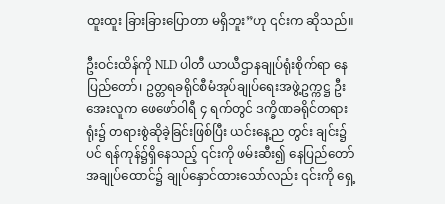ထူးထူး ခြားခြားပြောတာ မရှိဘူး”ဟု ၎င်းက ဆိုသည်။

ဦးဝင်းထိန်ကို NLD ပါတီ ယာယီဌာနချုပ်ရုံးစိုက်ရာ နေပြည်တော်၊ ဥတ္တရခရိုင်စီမံအုပ်ချုပ်ရေးအဖွဲ့ဥက္ကဋ္ဌ ဦးအေးလူက ဖေဖော်ဝါရီ ၄ ရက်တွင် ဒက္ခိဏခရိုင်တရားရုံး၌ တရားစွဲဆိုခဲ့ခြင်းဖြစ်ပြီး ယင်းနေ့ည တွင်း ချင်း၌ပင် ရန်ကုန်၌ရှိနေသည့် ၎င်းကို ဖမ်းဆီး၍ နေပြည်တော်အချုပ်ထောင်၌ ချုပ်နှောင်ထားသော်လည်း ၎င်းကို ရှေ့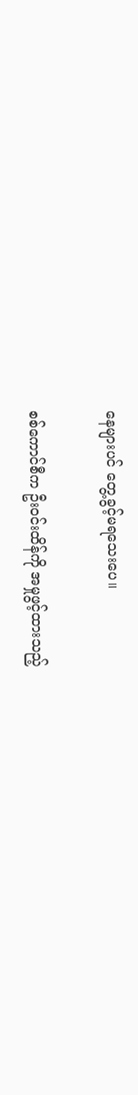နေများပင် တွေ့ခွင့်မရသေးပေ။

စစ်ကောင်စီက ဦးဝင်းထိန်ကို အမှုဖွင့်ထားသည့်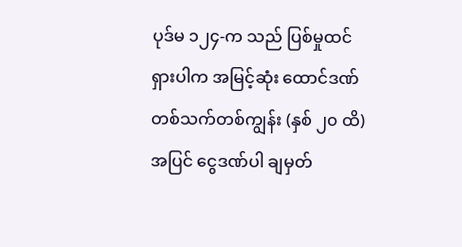ပုဒ်မ ၁၂၄-က သည် ပြစ်မှုထင်ရှားပါက အမြင့်ဆုံး ထောင်ဒဏ်တစ်သက်တစ်ကျွန်း (နှစ် ၂၀ ထိ) အပြင် ငွေဒဏ်ပါ ချမှတ်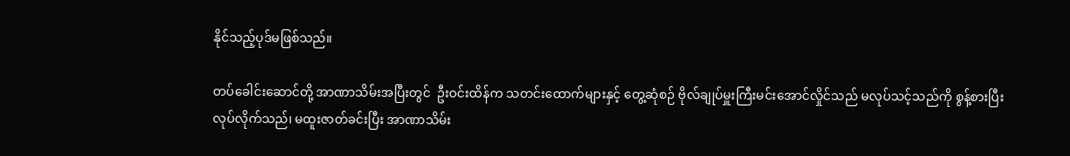နိုင်သည့်ပုဒ်မဖြစ်သည်။

တပ်ခေါင်းဆောင်တို့ အာဏာသိမ်းအပြီးတွင်  ဦးဝင်းထိန်က သတင်းထောက်များနှင့် တွေ့ဆုံစဉ် ဗိုလ်ချုပ်မှူးကြီးမင်းအောင်လှိုင်သည် မလုပ်သင့်သည်ကို စွန့်စားပြီး လုပ်လိုက်သည်၊ မထူးဇာတ်ခင်းပြီး အာဏာသိမ်း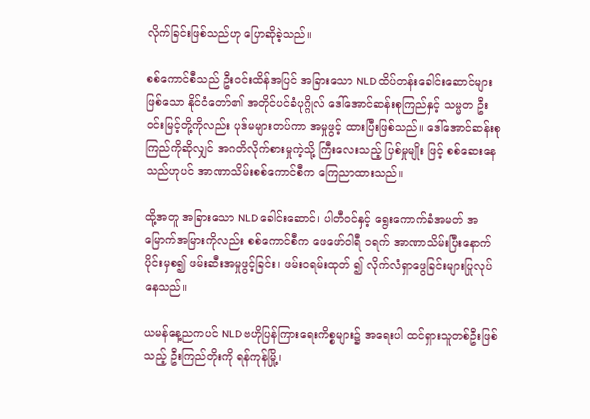လိုက်ခြင်းဖြစ်သည်ဟု ပြောဆိုခဲ့သည်။

စစ်ကောင်စီသည် ဦးဝင်းထိန်အပြင် အခြားသော NLD ထိပ်တန်းခေါင်းဆောင်များဖြစ်သော နိုင်ငံတော်၏ အတိုင်ပင်ခံပုဂ္ဂိုလ် ဒေါ်အောင်ဆန်းစုကြည်နှင့် သမ္မတ ဦးဝင်းမြင့်တို့ကိုလည်း ပုဒ်မများတပ်ကာ အမှုဖွင့် ထားပြီးဖြစ်သည်။ ဒေါ်အောင်ဆန်းစုကြည်ကိုဆိုလျှင် အဂတိလိုက်စားမှုကဲ့သို့ ကြီးလေးသည့် ပြစ်မှုမျိုး ဖြင့် စစ်ဆေးနေသည်ဟုပင် အာဏာသိမ်းစစ်ကောင်စီက ကြေညာထားသည်။

ထို့အတူ အခြားသော NLD ခေါင်းဆောင်၊ ပါတီဝင်နှင့် ရွေးကောက်ခံအမတ် အမြောက်အမြားကိုလည်း စစ်ကောင်စီက ဖေဖော်ဝါရီ ၁ရက် အာဏာသိမ်းပြီးနောက်ပိုင်းမှစ၍ ဖမ်းဆီးအမှုဖွင့်ခြင်း၊ ဖမ်းဝရမ်းထုတ် ၍ လိုက်လံရှာဖွေခြင်းများပြုလုပ်နေသည်။

ယမန်နေ့ညကပင် NLD ဗဟိုပြန်ကြားရေးကိစ္စများ၌ အရေးပါ ထင်ရှားသူတစ်ဦးဖြစ်သည့် ဦးကြည်တိုးကို ရန်ကုန်မြို့၊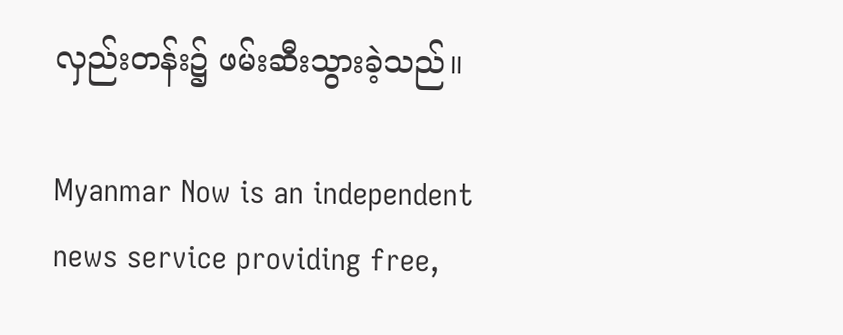လှည်းတန်း၌ ဖမ်းဆီးသွားခဲ့သည်။

Myanmar Now is an independent news service providing free,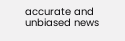accurate and unbiased news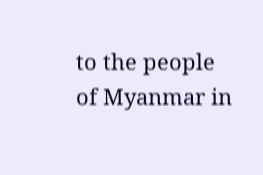to the people of Myanmar in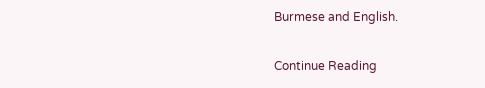Burmese and English.

Continue Reading